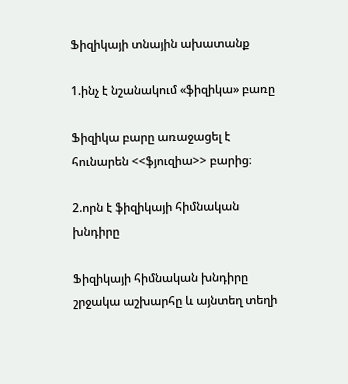Ֆիզիկայի տնային ախատանք

1.ինչ է նշանակում «ֆիզիկա» բառը

Ֆիզիկա բարը առաջացել է հունարեն <<ֆյուզիա>> բարից։

2.որն է ֆիզիկայի հիմնական խնդիրը

Ֆիզիկայի հիմնական խնդիրը շրջակա աշխարհը և այնտեղ տեղի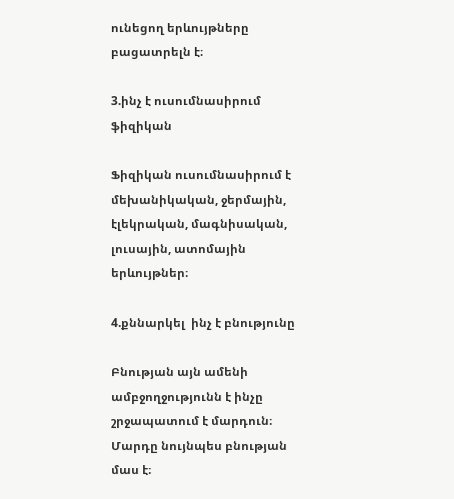ունեցող երևույթները բացատրելն է։

3.ինչ է ուսումնասիրում ֆիզիկան

Ֆիզիկան ուսումնասիրում է մեխանիկական, ջերմային, էլեկրական, մագնիսական, լուսային, ատոմային երևույթներ։

4.քննարկել  ինչ է բնությունը

Բնության այն ամենի ամբջողջությունն է ինչը շրջապատում է մարդուն։ Մարդը նույնպես բնության մաս է։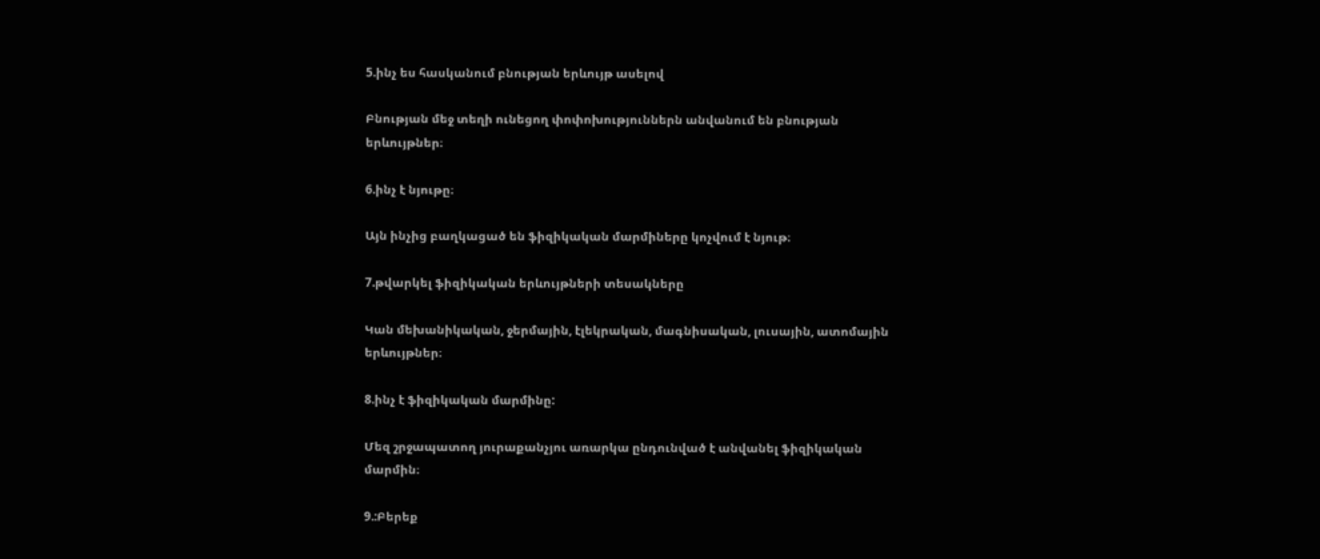5.ինչ ես հասկանում բնության երևույթ ասելով

Բնության մեջ տեղի ունեցող փոփոխություններն անվանում են բնության երևույթներ։

6.ինչ է նյութը։

Այն ինչից բաղկացած են ֆիզիկական մարմիները կոչվում է նյութ։

7.թվարկել ֆիզիկական երևույթների տեսակները

Կան մեխանիկական, ջերմային, էլեկրական, մագնիսական, լուսային, ատոմային երևույթներ։

8.ինչ է ֆիզիկական մարմինը:

Մեզ շրջապատող յուրաքանչյու առարկա ընդունված է անվանել ֆիզիկական մարմին։

9.:Բերեք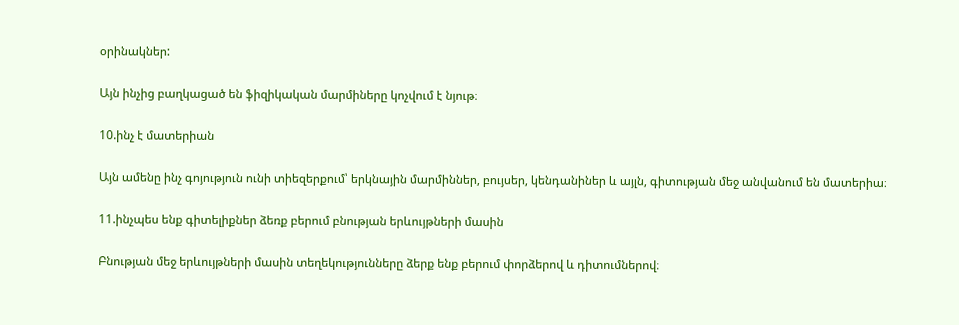օրինակներ:

Այն ինչից բաղկացած են ֆիզիկական մարմիները կոչվում է նյութ։

10.ինչ է մատերիան

Այն ամենը ինչ գոյություն ունի տիեզերքում՝ երկնային մարմիններ, բույսեր, կենդանիներ և այլն, գիտության մեջ անվանում են մատերիա։

11.ինչպես ենք գիտելիքներ ձեռք բերում բնության երևույթների մասին

Բնության մեջ երևույթների մասին տեղեկությունները ձերք ենք բերում փորձերով և դիտումներով։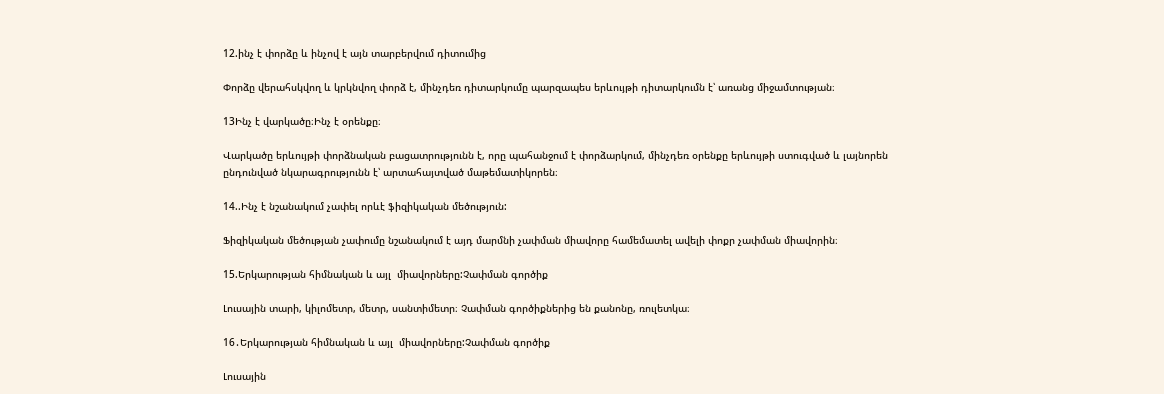12.ինչ է փորձը և ինչով է այն տարբերվում դիտումից

Փորձը վերահսկվող և կրկնվող փորձ է, մինչդեռ դիտարկումը պարզապես երևույթի դիտարկումն է՝ առանց միջամտության։

13Ինչ է վարկածը։Ինչ է օրենքը։

Վարկածը երևույթի փորձնական բացատրությունն է, որը պահանջում է փորձարկում, մինչդեռ օրենքը երևույթի ստուգված և լայնորեն ընդունված նկարագրությունն է՝ արտահայտված մաթեմատիկորեն։

14..Ինչ է նշանակում չափել որևէ ֆիզիկական մեծություն:

Ֆիզիկական մեծության չափումը նշանակում է այդ մարմնի չափման միավորը համեմատել ավելի փոքր չափման միավորին։

15.Երկարության հիմնական և այլ  միավորները:Չափման գործիք

Լուսային տարի, կիլոմետր, մետր, սանտիմետր։ Չափման գործիքներից են քանոնը, ռուլետկա։

16․Երկարության հիմնական և այլ  միավորները:Չափման գործիք

Լուսային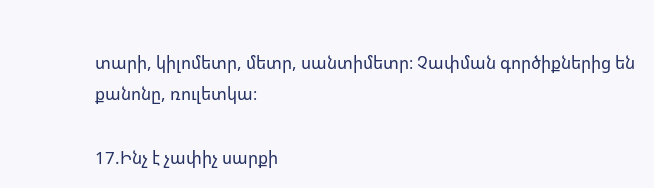տարի, կիլոմետր, մետր, սանտիմետր։ Չափման գործիքներից են քանոնը, ռուլետկա։

17.Ինչ է չափիչ սարքի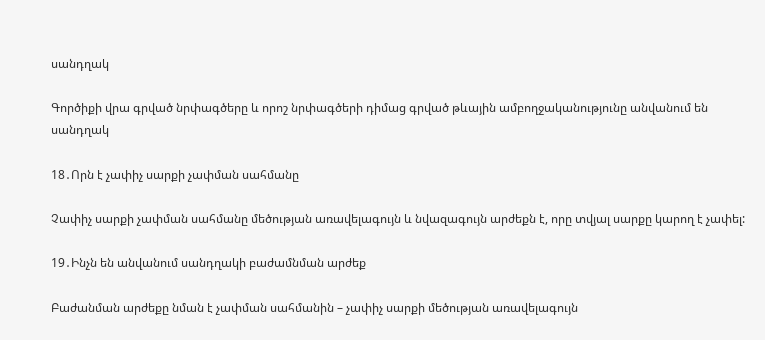սանդղակ

Գործիքի վրա գրված նրփագծերը և որոշ նրփագծերի դիմաց գրված թևային ամբողջականությունը անվանում են սանդղակ

18․Որն է չափիչ սարքի չափման սահմանը

Չափիչ սարքի չափման սահմանը մեծության առավելագույն և նվազագույն արժեքն է, որը տվյալ սարքը կարող է չափել:

19․Ինչն են անվանում սանդղակի բաժամնման արժեք

Բաժանման արժեքը նման է չափման սահմանին – չափիչ սարքի մեծության առավելագույն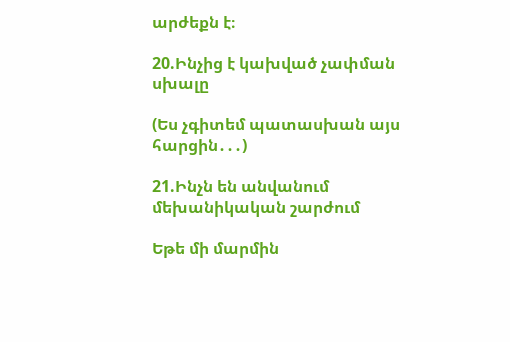արժեքն է։

20.Ինչից է կախված չափման սխալը

(Ես չգիտեմ պատասխան այս հարցին․․․)

21.Ինչն են անվանում մեխանիկական շարժում

Եթե մի մարմին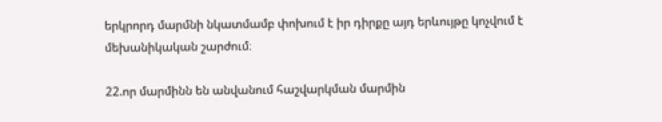երկրորդ մարմնի նկատմամբ փոխում է իր դիրքը այդ երևույթը կոչվում է մեխանիկական շարժում։

22.որ մարմինն են անվանում հաշվարկման մարմին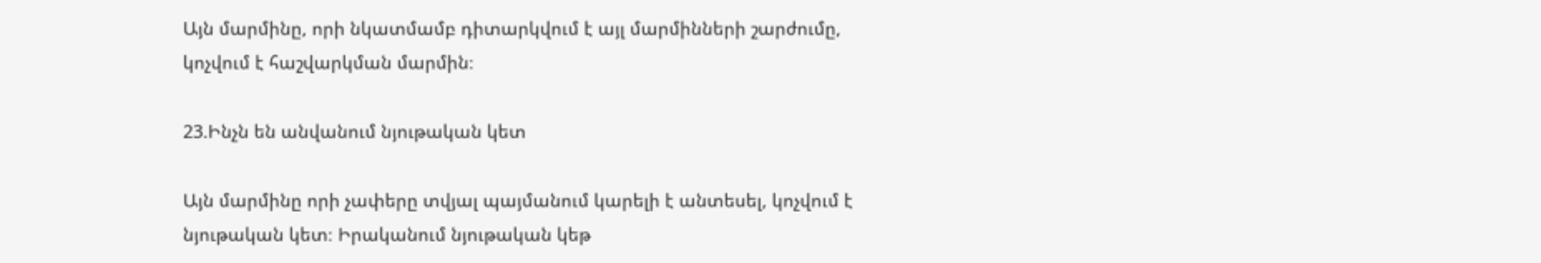Այն մարմինը, որի նկատմամբ դիտարկվում է այլ մարմինների շարժումը, կոչվում է հաշվարկման մարմին։

23.Ինչն են անվանում նյութական կետ

Այն մարմինը որի չափերը տվյալ պայմանում կարելի է անտեսել, կոչվում է նյութական կետ։ Իրականում նյութական կեթ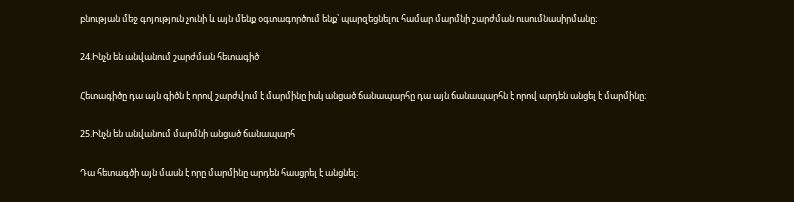բնության մեջ գոյություն չունի և այն մենք օգտագործում ենք՝ պարզեցնելու համար մարմնի շարժման ուսումնասիրմանը։

24.Ինչն են անվանում շարժման հետագիծ

Հետագիծը դա այն գիծն է որով շարժվում է մարմինը իսկ անցած ճանապարհը դա այն ճանապարհն է որով արդեն անցել է մարմինը։

25.Ինչն են անվանում մարմնի անցած ճանապարհ

Դա հետագծի այն մասն է որը մարմինը արդեն հասցրել է անցնել։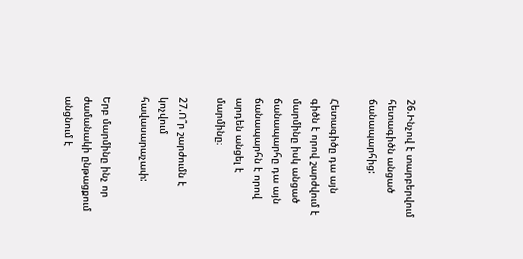26.Ինչով է տարբերվում հետագիծն անցած ճանապարհից:

Հետագիծը դա այն գիծն է որով շարժվում է մարմինը իսկ անցած ճանապարհը դա այն ճանապարհն է որով արդեն անցել է մարմինը։

27.Ո՞ր շարժումն է կոչվում հավասարաչափ:

Երբ մարմինը ինչ որ ժամանակի ընթացքում անցնում է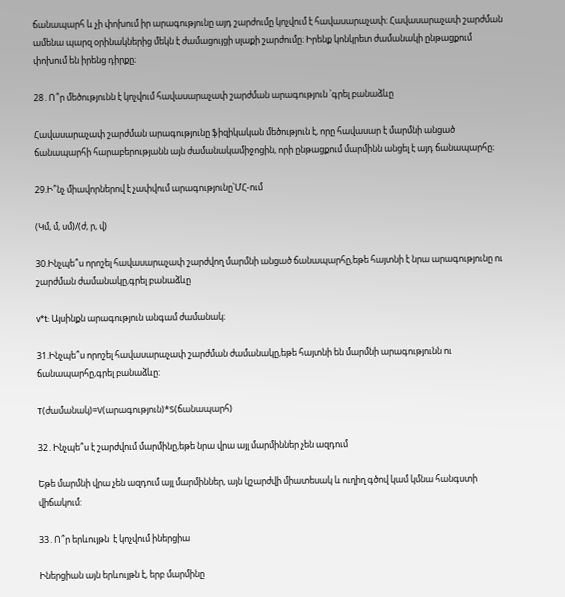ճանապարհ և չի փոխում իր արագությունը այդ շարժումը կոչվում է հավասարաչափ։ Հավասարաչափ շարժման ամենա պարզ օրինակներից մեկն է ժամացույցի սլաքի շարժումը։ Իրենք կոնկրետ ժամանակի ընթացքում փոխում են իրենց դիրքը։

28․Ո՞ր մեծությունն է կոչվում հավասարաչափ շարժման արագություն ՝գրել բանաձևը

Հավասարաչափ շարժման արագությունը ֆիզիկական մեծություն է, որը հավասար է մարմնի անցած ճանապարհի հարաբերությանն այն ժամանակամիջոցին, որի ընթացքում մարմինն անցել է այդ ճանապարհը։

29.Ի՞նչ միավորներով է չափվում արագությունը՝ՄՀ-ում

(Կմ, մ, սմ)/(ժ, ր, վ)

30.Ինչպե՞ս որոշել հավասարաչափ շարժվող մարմնի անցած ճանապարհը,եթե հայտնի է նրա արագությունը ու շարժման ժամանակը,գրել բանաձևը

v*t: Այսինքն արագություն անգամ ժամանակ։

31.Ինչպե՞ս որոշել հավասարաչափ շարժման ժամանակը,եթե հայտնի են մարմնի արագությունն ու ճանապարհը,գրել բանաձևը:

T(ժամանակ)=V(արագություն)*S(ճանապարհ)

32․Ինչպե՞ս է շարժվում մարմինը,եթե նրա վրա այլ մարմիններ չեն ազդում

Եթե մարմնի վրա չեն ազդում այլ մարմիններ, այն կշարժվի միատեսակ և ուղիղ գծով կամ կմնա հանգստի վիճակում:

33․Ո՞ր երևույթն  է կոչվում իներցիա

Իներցիան այն երևույթն է, երբ մարմինը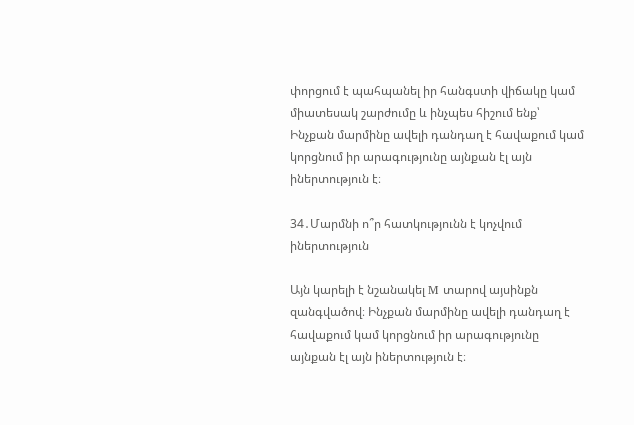փորցում է պահպանել իր հանգստի վիճակը կամ միատեսակ շարժումը և ինչպես հիշում ենք՝ Ինչքան մարմինը ավելի դանդաղ է հավաքում կամ կորցնում իր արագությունը այնքան էլ այն իներտություն է։

34․Մարմնի ո՞ր հատկությունն է կոչվում իներտություն

Այն կարելի է նշանակել M տարով այսինքն զանգվածով։ Ինչքան մարմինը ավելի դանդաղ է հավաքում կամ կորցնում իր արագությունը այնքան էլ այն իներտություն է։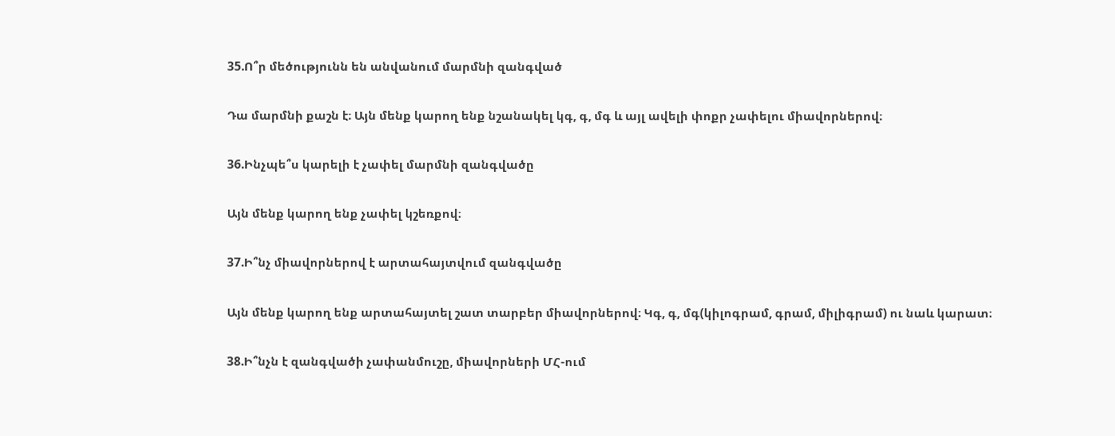35.Ո՞ր մեծությունն են անվանում մարմնի զանգված

Դա մարմնի քաշն է։ Այն մենք կարող ենք նշանակել կգ, գ, մգ և այլ ավելի փոքր չափելու միավորներով։

36.Ինչպե՞ս կարելի է չափել մարմնի զանգվածը

Այն մենք կարող ենք չափել կշեռքով։

37.Ի՞նչ միավորներով է արտահայտվում զանգվածը

Այն մենք կարող ենք արտահայտել շատ տարբեր միավորներով։ Կգ, գ, մգ(կիլոգրամ, գրամ, միլիգրամ) ու նաև կարատ։

38.Ի՞նչն է զանգվածի չափանմուշը, միավորների ՄՀ-ում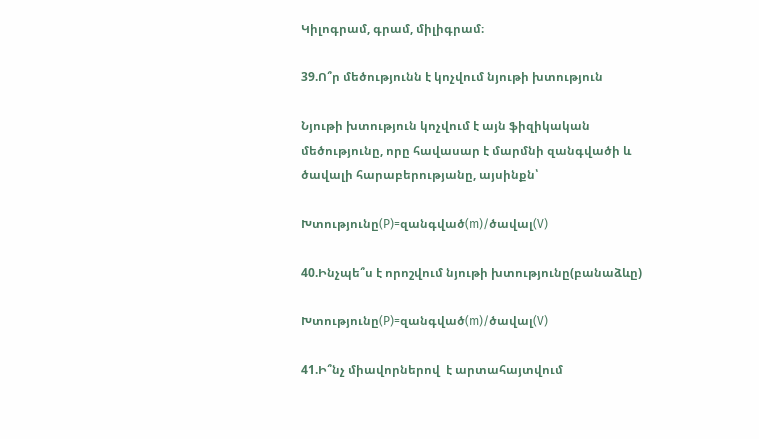Կիլոգրամ, գրամ, միլիգրամ։

39.Ո՞ր մեծությունն է կոչվում նյութի խտություն

Նյութի խտություն կոչվում է այն ֆիզիկական մեծությունը, որը հավասար է մարմնի զանգվածի և ծավալի հարաբերությանը, այսինքն՝

Խտությունը(P)=զանգված(m)/ծավալ(V)

40.Ինչպե՞ս է որոշվում նյութի խտությունը(բանաձևը)

Խտությունը(P)=զանգված(m)/ծավալ(V)

41.Ի՞նչ միավորներով  է արտահայտվում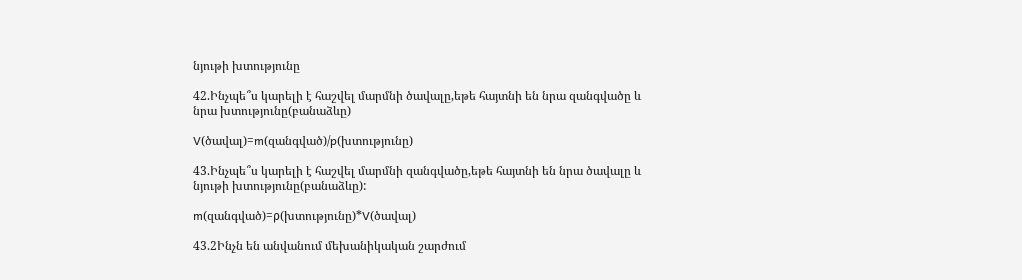նյութի խտությունը

42.Ինչպե՞ս կարելի է հաշվել մարմնի ծավալը,եթե հայտնի են նրա զանգվածը և նրա խտությունը(բանաձևը)

V(ծավալ)=m(զանգված)/p(խտությունը)

43.Ինչպե՞ս կարելի է հաշվել մարմնի զանգվածը,եթե հայտնի են նրա ծավալը և նյութի խտությունը(բանաձևը):

m(զանգված)=ρ(խտությունը)*V(ծավալ)

43.2Ինչն են անվանում մեխանիկական շարժում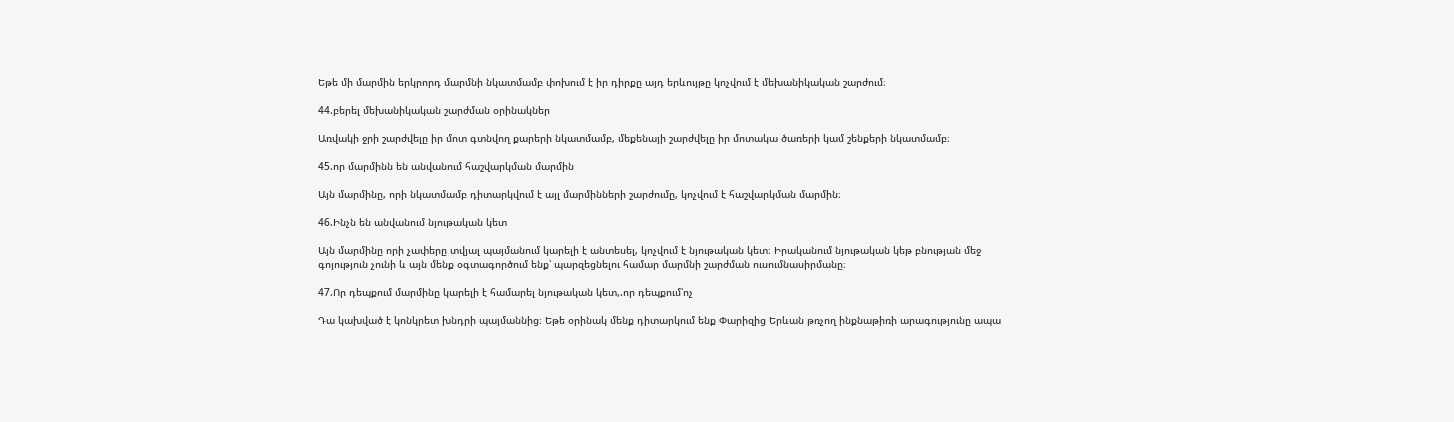Եթե մի մարմին երկրորդ մարմնի նկատմամբ փոխում է իր դիրքը այդ երևույթը կոչվում է մեխանիկական շարժում։

44.բերել մեխանիկական շարժման օրինակներ

Առվակի ջրի շարժվելը իր մոտ գտնվող քարերի նկատմամբ, մեքենայի շարժվելը իր մոտակա ծառերի կամ շենքերի նկատմամբ։

45.որ մարմինն են անվանում հաշվարկման մարմին

Այն մարմինը, որի նկատմամբ դիտարկվում է այլ մարմինների շարժումը, կոչվում է հաշվարկման մարմին։

46.Ինչն են անվանում նյութական կետ

Այն մարմինը որի չափերը տվյալ պայմանում կարելի է անտեսել, կոչվում է նյութական կետ։ Իրականում նյութական կեթ բնության մեջ գոյություն չունի և այն մենք օգտագործում ենք՝ պարզեցնելու համար մարմնի շարժման ուսումնասիրմանը։

47.Որ դեպքում մարմինը կարելի է համարել նյութական կետ,.որ դեպքում՝ոչ

Դա կախված է կոնկրետ խնդրի պայմաննից։ Եթե օրինակ մենք դիտարկում ենք Փարիզից Երևան թռչող ինքնաթիռի արագությունը ապա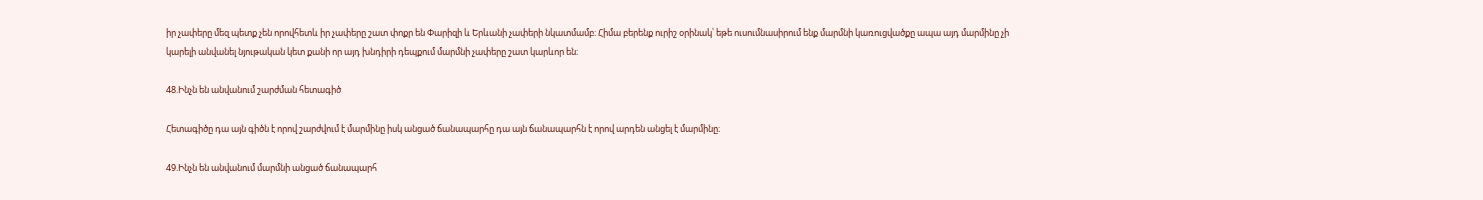իր չափերը մեզ պետք չեն որովհետև իր չափերը շատ փոքր են Փարիզի և Երևանի չափերի նկատմամբ։ Հիմա բերենք ուրիշ օրինակ՝ եթե ուսումնասիրում ենք մարմնի կառուցվածքը ապա այդ մարմինը չի կարելի անվանել նյութական կետ քանի որ այդ խնդիրի դեպքում մարմնի չափերը շատ կարևոր են։

48.Ինչն են անվանում շարժման հետագիծ

Հետագիծը դա այն գիծն է որով շարժվում է մարմինը իսկ անցած ճանապարհը դա այն ճանապարհն է որով արդեն անցել է մարմինը։

49.Ինչն են անվանում մարմնի անցած ճանապարհ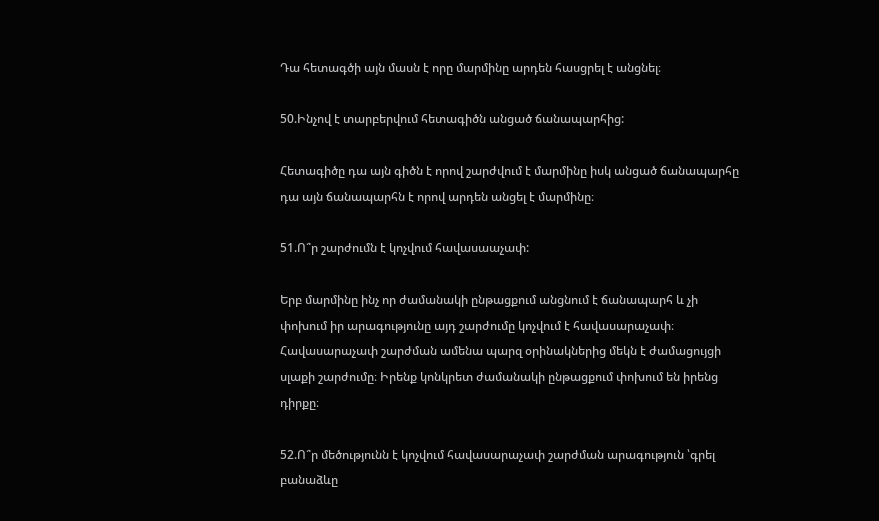Դա հետագծի այն մասն է որը մարմինը արդեն հասցրել է անցնել։

50.Ինչով է տարբերվում հետագիծն անցած ճանապարհից:

Հետագիծը դա այն գիծն է որով շարժվում է մարմինը իսկ անցած ճանապարհը դա այն ճանապարհն է որով արդեն անցել է մարմինը։

51.Ո՞ր շարժումն է կոչվում հավասաաչափ:

Երբ մարմինը ինչ որ ժամանակի ընթացքում անցնում է ճանապարհ և չի փոխում իր արագությունը այդ շարժումը կոչվում է հավասարաչափ։ Հավասարաչափ շարժման ամենա պարզ օրինակներից մեկն է ժամացույցի սլաքի շարժումը։ Իրենք կոնկրետ ժամանակի ընթացքում փոխում են իրենց դիրքը։

52.Ո՞ր մեծությունն է կոչվում հավասարաչափ շարժման արագություն ՝գրել բանաձևը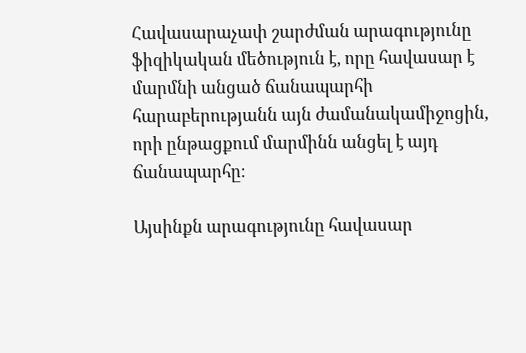Հավասարաչափ շարժման արագությունը ֆիզիկական մեծություն է, որը հավասար է մարմնի անցած ճանապարհի հարաբերությանն այն ժամանակամիջոցին, որի ընթացքում մարմինն անցել է այդ ճանապարհը։

Այսինքն արագությունը հավասար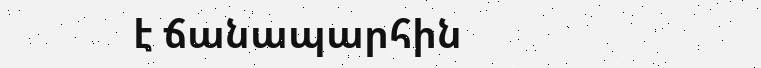է ճանապարհին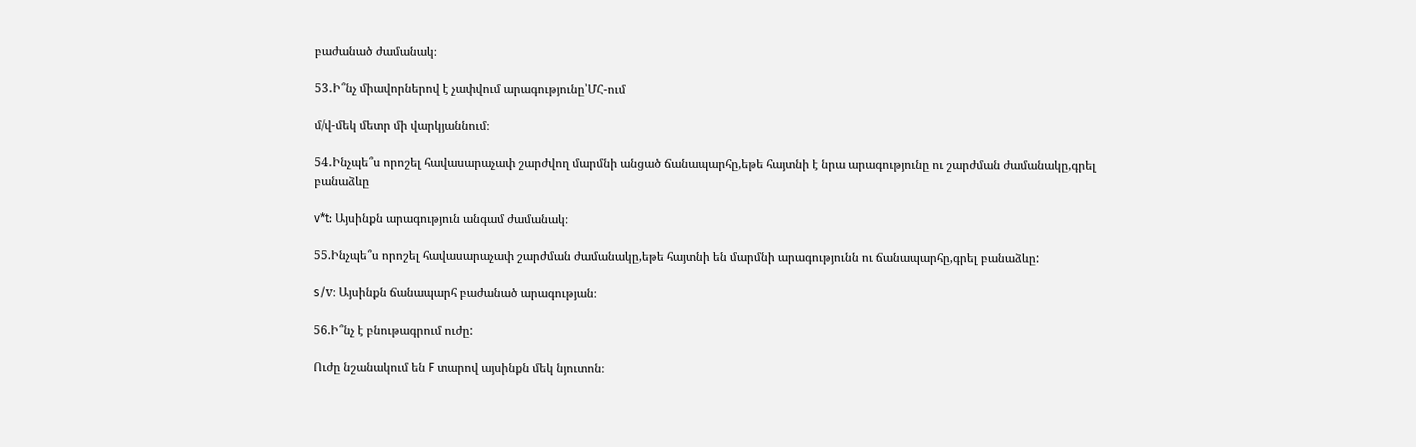բաժանած ժամանակ։

53․Ի՞նչ միավորներով է չափվում արագությունը՝ՄՀ-ում

մ/վ-մեկ մետր մի վարկյաննում։

54․Ինչպե՞ս որոշել հավասարաչափ շարժվող մարմնի անցած ճանապարհը,եթե հայտնի է նրա արագությունը ու շարժման ժամանակը,գրել բանաձևը

v*t: Այսինքն արագություն անգամ ժամանակ։

55.Ինչպե՞ս որոշել հավասարաչափ շարժման ժամանակը,եթե հայտնի են մարմնի արագությունն ու ճանապարհը,գրել բանաձևը:

s/v։ Այսինքն ճանապարհ բաժանած արագության։

56.Ի՞նչ է բնութագրում ուժը:

Ուժը նշանակում են F տարով այսինքն մեկ նյուտոն։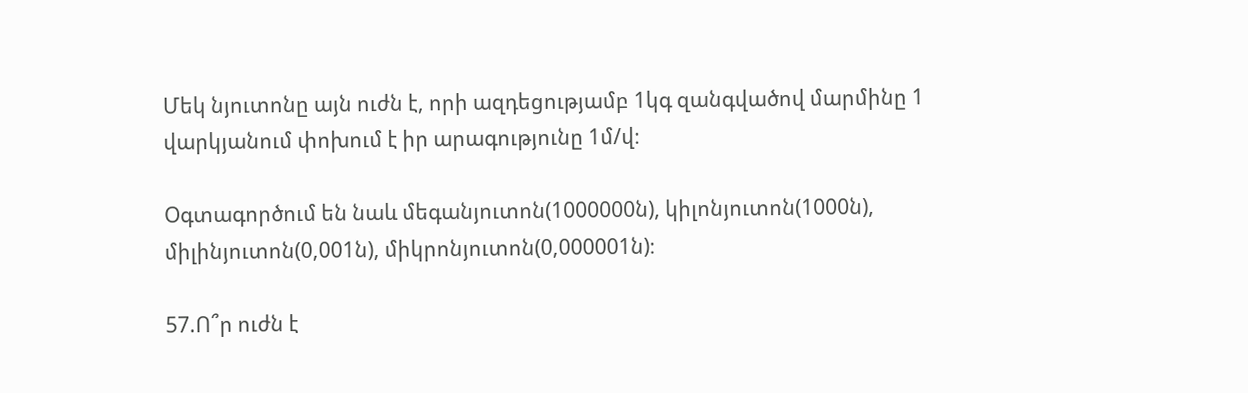Մեկ նյուտոնը այն ուժն է, որի ազդեցությամբ 1կգ զանգվածով մարմինը 1 վարկյանում փոխում է իր արագությունը 1մ/վ։

Օգտագործում են նաև մեգանյուտոն(1000000ն), կիլոնյուտոն(1000ն), միլինյուտոն(0,001ն), միկրոնյուտոն(0,000001ն)։

57.Ո՞ր ուժն է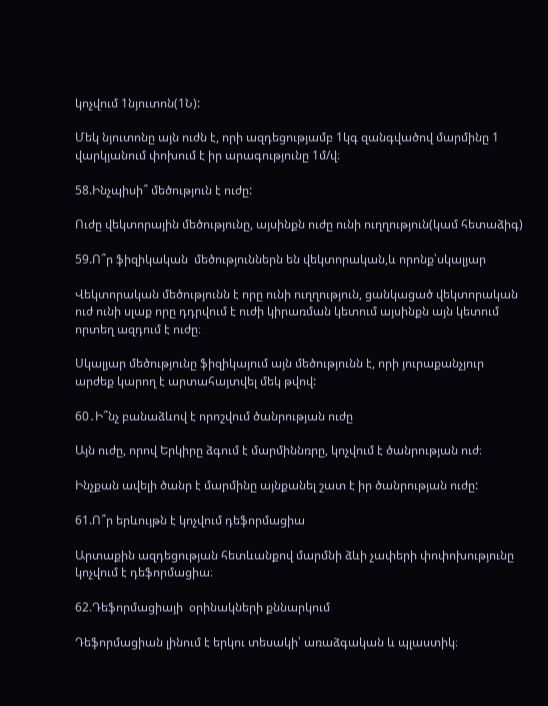կոչվում 1նյուտոն(1Ն):

Մեկ նյուտոնը այն ուժն է, որի ազդեցությամբ 1կգ զանգվածով մարմինը 1 վարկյանում փոխում է իր արագությունը 1մ/վ։

58.Ինչպիսի՞ մեծություն է ուժը:

Ուժը վեկտորային մեծությունը, այսինքն ուժը ունի ուղղություն(կամ հետաձիգ)

59.Ո՞ր ֆիզիկական  մեծություններն են վեկտորական,և որոնք՝սկալյար

Վեկտորական մեծությունն է որը ունի ուղղություն, ցանկացած վեկտորական ուժ ունի սլաք որը դդրվում է ուժի կիրառման կետում այսինքն այն կետում որտեղ ազդում է ուժը։

Սկալյար մեծությունը ֆիզիկայում այն մեծությունն է, որի յուրաքանչյուր արժեք կարող է արտահայտվել մեկ թվով:

60․Ի՞նչ բանաձևով է որոշվում ծանրության ուժը

Այն ուժը, որով Երկիրը ձգում է մարմիննռրը, կոչվում է ծանրության ուժ։

Ինչքան ավելի ծանր է մարմինը այնքանել շատ է իր ծանրության ուժը:

61.Ո՞ր երևույթն է կոչվում դեֆորմացիա

Արտաքին ազդեցության հետևանքով մարմնի ձևի չափերի փոփոխությունը կոչվում է դեֆորմացիա։

62.Դեֆորմացիայի  օրինակների քննարկում

Դեֆորմացիան լինում է երկու տեսակի՝ առաձգական և պլաստիկ։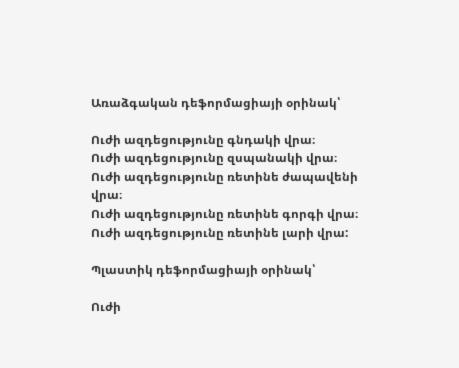Առաձգական դեֆորմացիայի օրինակ՝

Ուժի ազդեցությունը գնդակի վրա։
Ուժի ազդեցությունը զսպանակի վրա։
Ուժի ազդեցությունը ռետինե ժապավենի վրա։
Ուժի ազդեցությունը ռետինե գորգի վրա։
Ուժի ազդեցությունը ռետինե լարի վրա:

Պլաստիկ դեֆորմացիայի օրինակ՝

Ուժի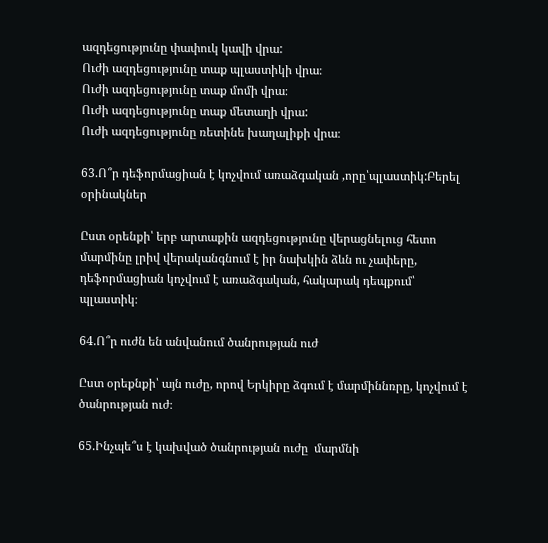ազդեցությունը փափուկ կավի վրա:
Ուժի ազդեցությունը տաք պլաստիկի վրա։
Ուժի ազդեցությունը տաք մոմի վրա։
Ուժի ազդեցությունը տաք մետաղի վրա:
Ուժի ազդեցությունը ռետինե խաղալիքի վրա։

63.Ո՞ր դեֆորմացիան է կոչվում առաձգական ,որը՝պլաստիկ:Բերել օրինակներ

Ըստ օրենքի՝ երբ արտաքին ազդեցությունը վերացնելուց հետո մարմինը լրիվ վերականգնում է իր նախկին ձևն ու չափերը, դեֆորմացիան կոչվում է առաձգական, հակարակ դեպքում՝ պլաստիկ։

64.Ո՞ր ուժն են անվանում ծանրության ուժ

Ըստ օրեքնքի՝ այն ուժը, որով Երկիրը ձգում է մարմիննռրը, կոչվում է ծանրության ուժ։

65.Ինչպե՞ս է կախված ծանրության ուժը  մարմնի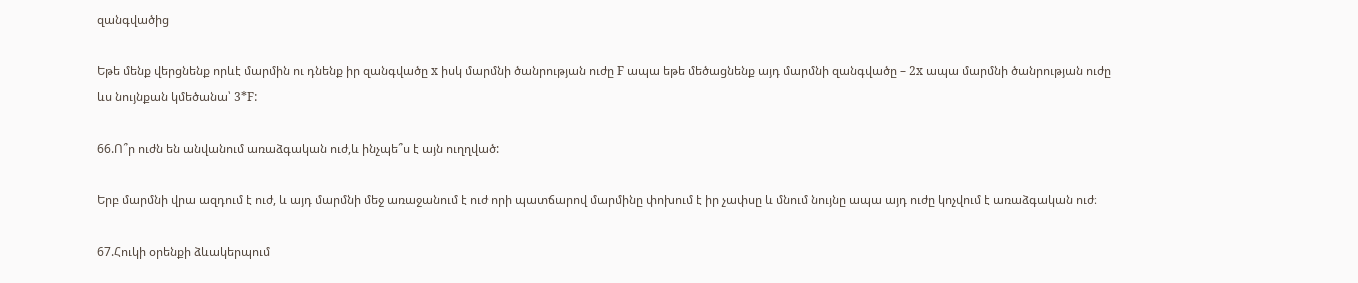զանգվածից

Եթե մենք վերցնենք որևէ մարմին ու դնենք իր զանգվածը x իսկ մարմնի ծանրության ուժը F ապա եթե մեծացնենք այդ մարմնի զանգվածը – 2x ապա մարմնի ծանրության ուժը ևս նույնքան կմեծանա՝ 3*F:

66.Ո՞ր ուժն են անվանում առաձգական ուժ,և ինչպե՞ս է այն ուղղված:

Երբ մարմնի վրա ազդում է ուժ, և այդ մարմնի մեջ առաջանում է ուժ որի պատճարով մարմինը փոխում է իր չափսը և մնում նույնը ապա այդ ուժը կոչվում է առաձգական ուժ։

67.Հուկի օրենքի ձևակերպում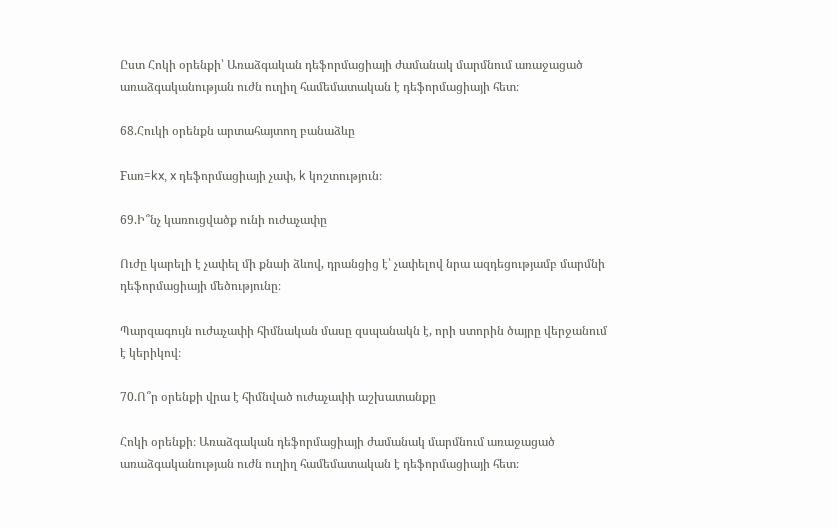Ըստ Հոկի օրենքի՝ Առաձգական դեֆորմացիայի ժամանակ մարմնում առաջացած առաձգականության ուժն ուղիղ համեմատական է դեֆորմացիայի հետ։

68.Հուկի օրենքն արտահայտող բանաձևը

Fառ=kx, x դեֆորմացիայի չափ, k կոշտություն։

69.Ի՞նչ կառուցվածք ունի ուժաչափը

Ուժը կարելի է չափել մի քնաի ձևով, դրանցից է՝ չափելով նրա ազդեցությամբ մարմնի դեֆորմացիայի մեծությունը։

Պարզագույն ուժաչափի հիմնական մասը զսպանակն է, որի ստորին ծայրը վերջանում է կերիկով։

70.Ո՞ր օրենքի վրա է հիմնված ուժաչափի աշխատանքը

Հոկի օրենքի։ Առաձգական դեֆորմացիայի ժամանակ մարմնում առաջացած առաձգականության ուժն ուղիղ համեմատական է դեֆորմացիայի հետ։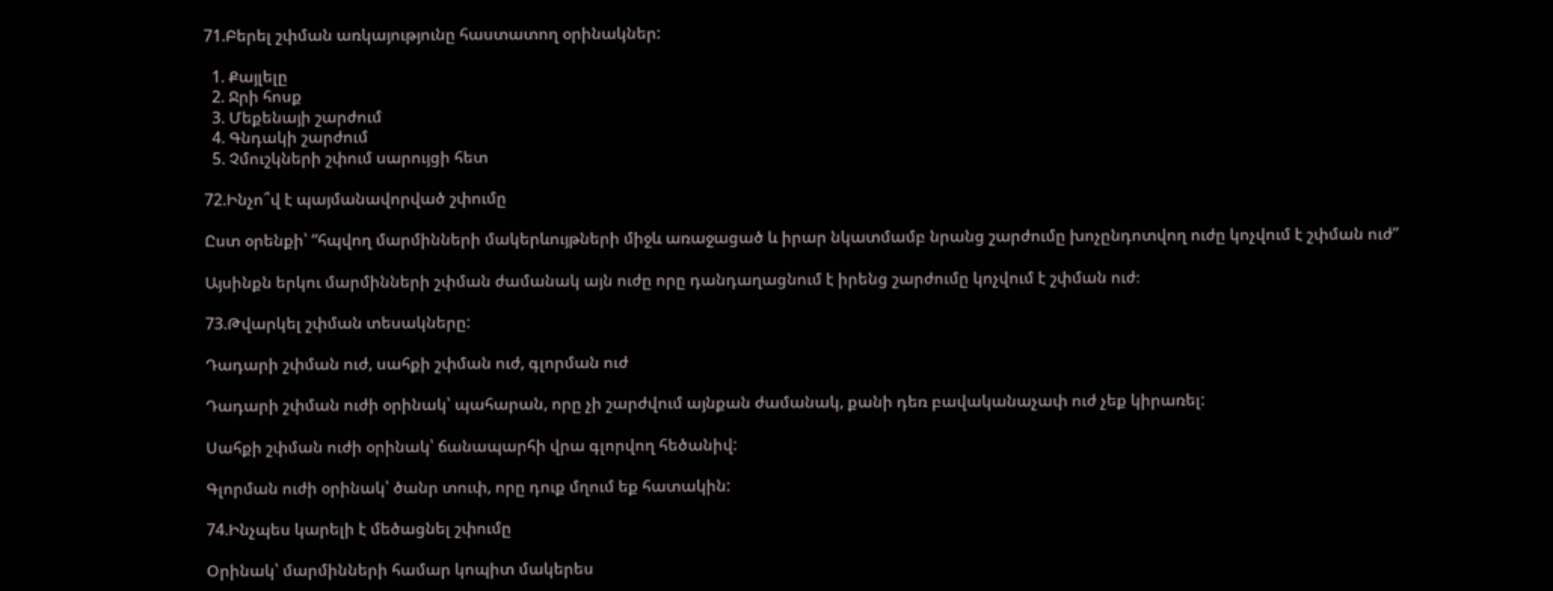71.Բերել շփման առկայությունը հաստատող օրինակներ:

  1. Քայլելը
  2. Ջրի հոսք
  3. Մեքենայի շարժում
  4. Գնդակի շարժում
  5. Չմուշկների շփում սարույցի հետ

72.Ինչո՞վ է պայմանավորված շփումը

Ըստ օրենքի՝ “հպվող մարմինների մակերևույթների միջև առաջացած և իրար նկատմամբ նրանց շարժումը խոչընդոտվող ուժը կոչվում է շփման ուժ”

Այսինքն երկու մարմինների շփման ժամանակ այն ուժը որը դանդաղացնում է իրենց շարժումը կոչվում է շփման ուժ։

73.Թվարկել շփման տեսակները:

Դադարի շփման ուժ, սահքի շփման ուժ, գլորման ուժ

Դադարի շփման ուժի օրինակ՝ պահարան, որը չի շարժվում այնքան ժամանակ, քանի դեռ բավականաչափ ուժ չեք կիրառել:

Սահքի շփման ուժի օրինակ՝ ճանապարհի վրա գլորվող հեծանիվ:

Գլորման ուժի օրինակ՝ ծանր տուփ, որը դուք մղում եք հատակին:

74.Ինչպես կարելի է մեծացնել շփումը

Օրինակ՝ մարմինների համար կոպիտ մակերես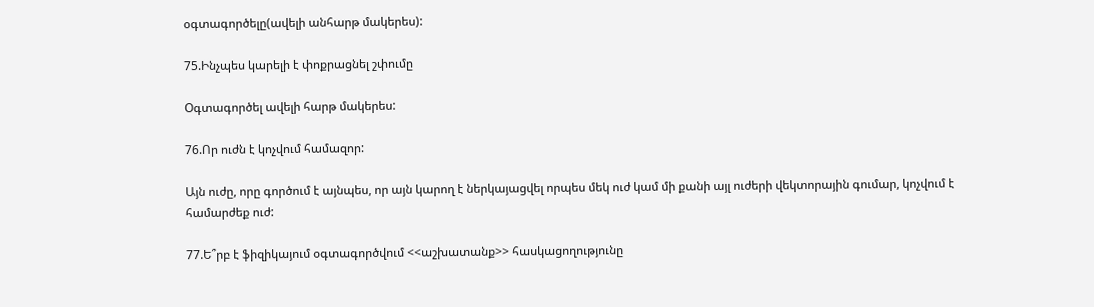օգտագործելը(ավելի անհարթ մակերես):

75.Ինչպես կարելի է փոքրացնել շփումը

Oգտագործել ավելի հարթ մակերես:

76.Որ ուժն է կոչվում համազոր:

Այն ուժը, որը գործում է այնպես, որ այն կարող է ներկայացվել որպես մեկ ուժ կամ մի քանի այլ ուժերի վեկտորային գումար, կոչվում է համարժեք ուժ:

77.Ե՞րբ է ֆիզիկայում օգտագործվում <<աշխատանք>> հասկացողությունը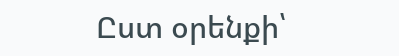Ըստ օրենքի՝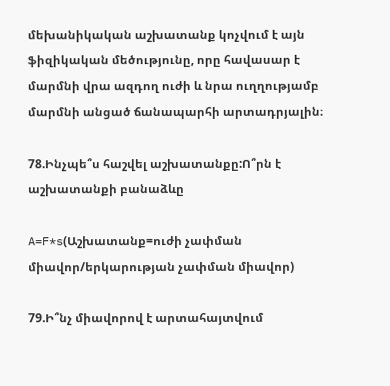մեխանիկական աշխատանք կոչվում է այն ֆիզիկական մեծությունը, որը հավասար է մարմնի վրա ազդող ուժի և նրա ուղղությամբ մարմնի անցած ճանապարհի արտադրյալին։

78.Ինչպե՞ս հաշվել աշխատանքը:Ո՞րն է աշխատանքի բանաձևը

A=F*s(Աշխատանք=ուժի չափման միավոր/երկարության չափման միավոր)

79.Ի՞նչ միավորով է արտահայտվում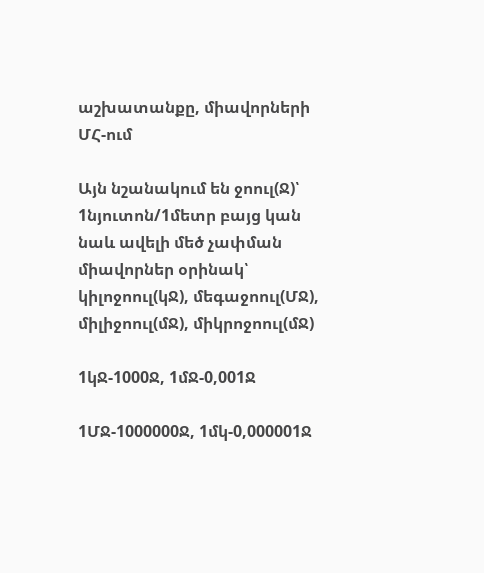աշխատանքը, միավորների ՄՀ-ում

Այն նշանակում են ջոուլ(Ջ)՝ 1նյուտոն/1մետր բայց կան նաև ավելի մեծ չափման միավորներ օրինակ՝ կիլոջոուլ(կՋ), մեգաջոուլ(ՄՋ), միլիջոուլ(մՋ), միկրոջոուլ(մՋ)

1կՋ-1000Ջ, 1մՋ-0,001Ջ

1ՄՋ-1000000Ջ, 1մկ-0,000001Ջ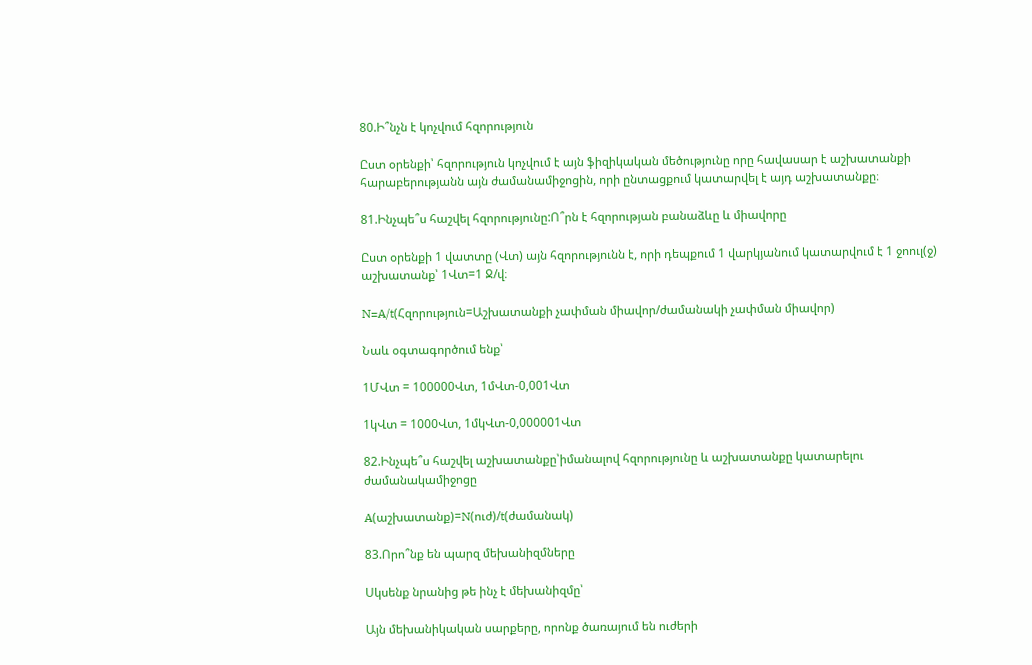80.Ի՞նչն է կոչվում հզորություն

Ըստ օրենքի՝ հզորություն կոչվում է այն ֆիզիկական մեծությունը որը հավասար է աշխատանքի հարաբերությանն այն ժամանամիջոցին, որի ընտացքում կատարվել է այդ աշխատանքը։

81.Ինչպե՞ս հաշվել հզորությունը:Ո՞րն է հզորության բանաձևը և միավորը

Ըստ օրենքի 1 վատտը (Վտ) այն հզորությունն է, որի դեպքում 1 վարկյանում կատարվում է 1 ջոուլ(ջ) աշխատանք՝ 1Վտ=1 Ջ/վ։

N=A/t(Հզորություն=Աշխատանքի չափման միավոր/ժամանակի չափման միավոր)

Նաև օգտագործում ենք՝

1ՄՎտ = 100000Վտ, 1մՎտ-0,001Վտ

1կՎտ = 1000Վտ, 1մկՎտ-0,000001Վտ

82.Ինչպե՞ս հաշվել աշխատանքը՝իմանալով հզորությունը և աշխատանքը կատարելու ժամանակամիջոցը

A(աշխատանք)=N(ուժ)/t(ժամանակ)

83.Որո՞նք են պարզ մեխանիզմները

Սկսենք նրանից թե ինչ է մեխանիզմը՝

Այն մեխանիկական սարքերը, որոնք ծառայում են ուժերի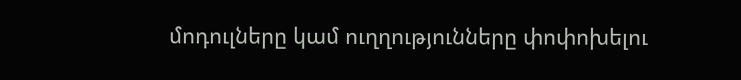մոդուլները կամ ուղղությունները փոփոխելու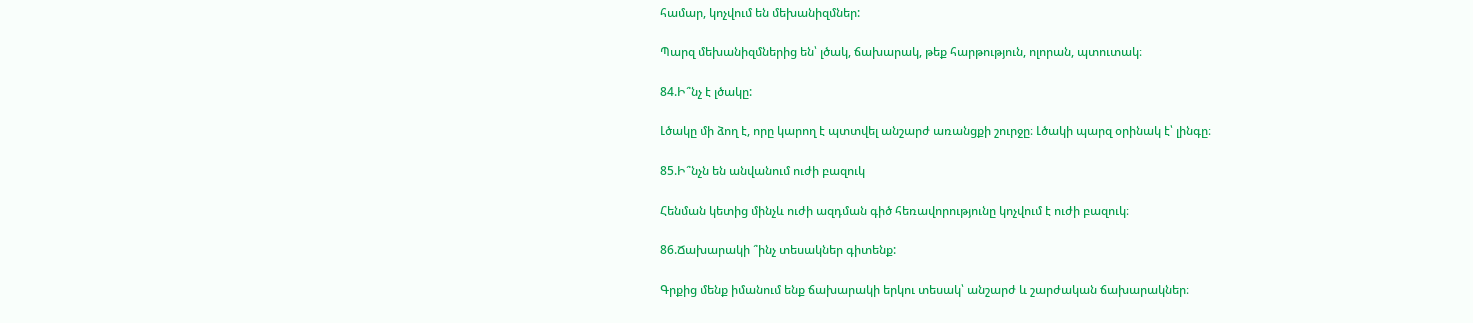համար, կոչվում են մեխանիզմներ:

Պարզ մեխանիզմներից են՝ լծակ, ճախարակ, թեք հարթություն, ոլորան, պտուտակ։

84.Ի՞նչ է լծակը:

Լծակը մի ձող է, որը կարող է պտտվել անշարժ առանցքի շուրջը։ Լծակի պարզ օրինակ է՝ լինգը։

85.Ի՞նչն են անվանում ուժի բազուկ

Հենման կետից մինչև ուժի ազդման գիծ հեռավորությունը կոչվում է ուժի բազուկ։

86.Ճախարակի ՞ինչ տեսակներ գիտենք:

Գրքից մենք իմանում ենք ճախարակի երկու տեսակ՝ անշարժ և շարժական ճախարակներ։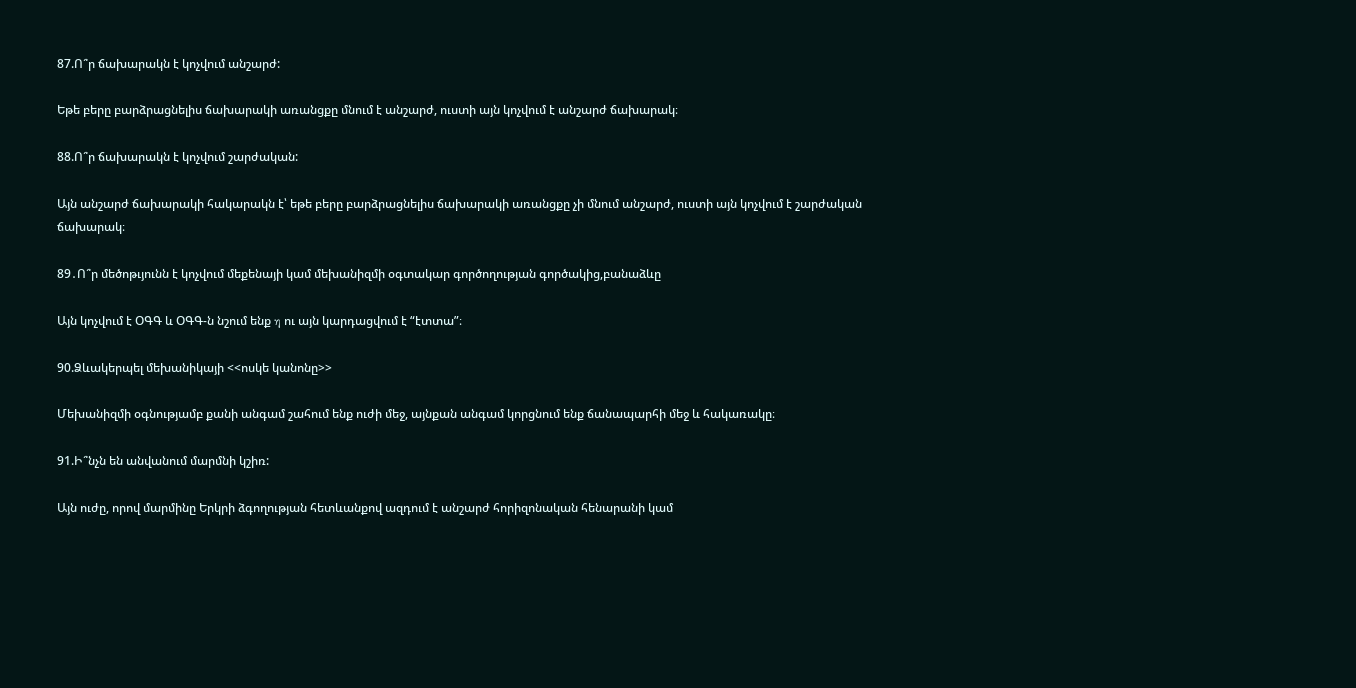87.Ո՞ր ճախարակն է կոչվում անշարժ:

Եթե բերը բարձրացնելիս ճախարակի առանցքը մնում է անշարժ, ուստի այն կոչվում է անշարժ ճախարակ։

88.Ո՞ր ճախարակն է կոչվում շարժական:

Այն անշարժ ճախարակի հակարակն է՝ եթե բերը բարձրացնելիս ճախարակի առանցքը չի մնում անշարժ, ուստի այն կոչվում է շարժական ճախարակ։

89․Ո՞ր մեծոթւյունն է կոչվում մեքենայի կամ մեխանիզմի օգտակար գործողության գործակից,բանաձևը

Այն կոչվում է ՕԳԳ և ՕԳԳ-ն նշում ենք η ու այն կարդացվում է “էտտա”։

90.Ձևակերպել մեխանիկայի <<ոսկե կանոնը>>

Մեխանիզմի օգնությամբ քանի անգամ շահում ենք ուժի մեջ, այնքան անգամ կորցնում ենք ճանապարհի մեջ և հակառակը։

91.Ի՞նչն են անվանում մարմնի կշիռ:

Այն ուժը, որով մարմինը Երկրի ձգողության հետևանքով ազդում է անշարժ հորիզոնական հենարանի կամ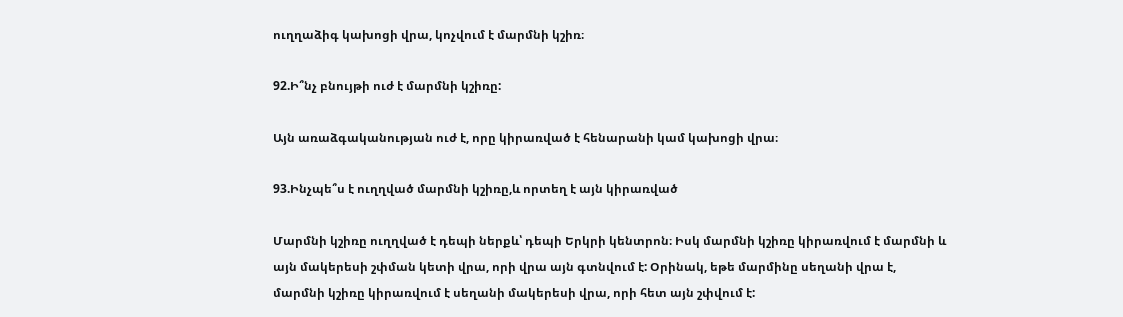ուղղաձիգ կախոցի վրա, կոչվում է մարմնի կշիռ։

92.Ի՞նչ բնույթի ուժ է մարմնի կշիռը:

Այն առաձգականության ուժ է, որը կիրառված է հենարանի կամ կախոցի վրա։

93.Ինչպե՞ս է ուղղված մարմնի կշիռը,և որտեղ է այն կիրառված

Մարմնի կշիռը ուղղված է դեպի ներքև՝ դեպի Երկրի կենտրոն։ Իսկ մարմնի կշիռը կիրառվում է մարմնի և այն մակերեսի շփման կետի վրա, որի վրա այն գտնվում է: Օրինակ, եթե մարմինը սեղանի վրա է, մարմնի կշիռը կիրառվում է սեղանի մակերեսի վրա, որի հետ այն շփվում է: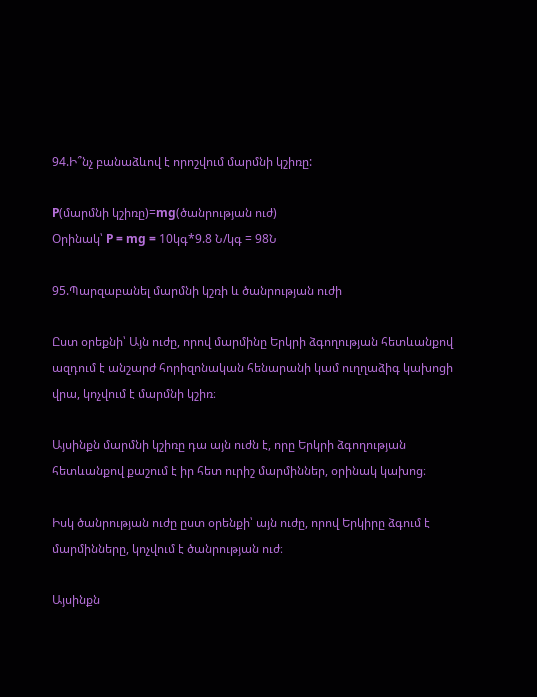94.Ի՞նչ բանաձևով է որոշվում մարմնի կշիռը:

P(մարմնի կշիռը)=mg(ծանրության ուժ)
Օրինակ՝ P = mg = 10կգ*9.8 Ն/կգ = 98Ն

95.Պարզաբանել մարմնի կշռի և ծանրության ուժի

Ըստ օրեքնի՝ Այն ուժը, որով մարմինը Երկրի ձգողության հետևանքով ազդում է անշարժ հորիզոնական հենարանի կամ ուղղաձիգ կախոցի վրա, կոչվում է մարմնի կշիռ։

Այսինքն մարմնի կշիռը դա այն ուժն է, որը Երկրի ձգողության հետևանքով քաշում է իր հետ ուրիշ մարմիններ, օրինակ կախոց։

Իսկ ծանրության ուժը ըստ օրենքի՝ այն ուժը, որով Երկիրը ձգում է մարմինները, կոչվում է ծանրության ուժ։

Այսինքն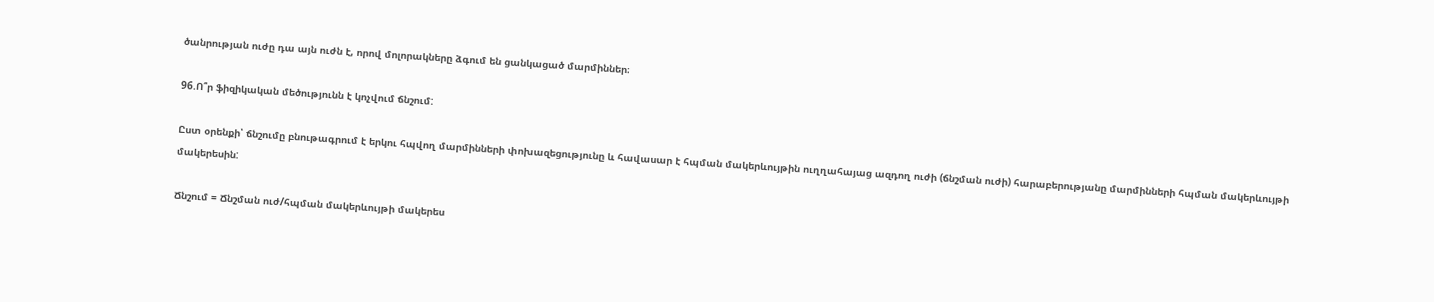ծանրության ուժը դա այն ուժն է, որով մոլորակները ձգում են ցանկացած մարմիններ։

96.Ո՞ր ֆիզիկական մեծությունն է կոչվում ճնշում:

Ըստ օրենքի՝ ճնշումը բնութագրում է երկու հպվող մարմինների փոխազեցությունը և հավասար է հպման մակերևույթին ուղղահայաց ազդող ուժի (ճնշման ուժի) հարաբերությանը մարմինների հպման մակերևույթի մակերեսին:

Ճնշում = Ճնշման ուժ/հպման մակերևույթի մակերես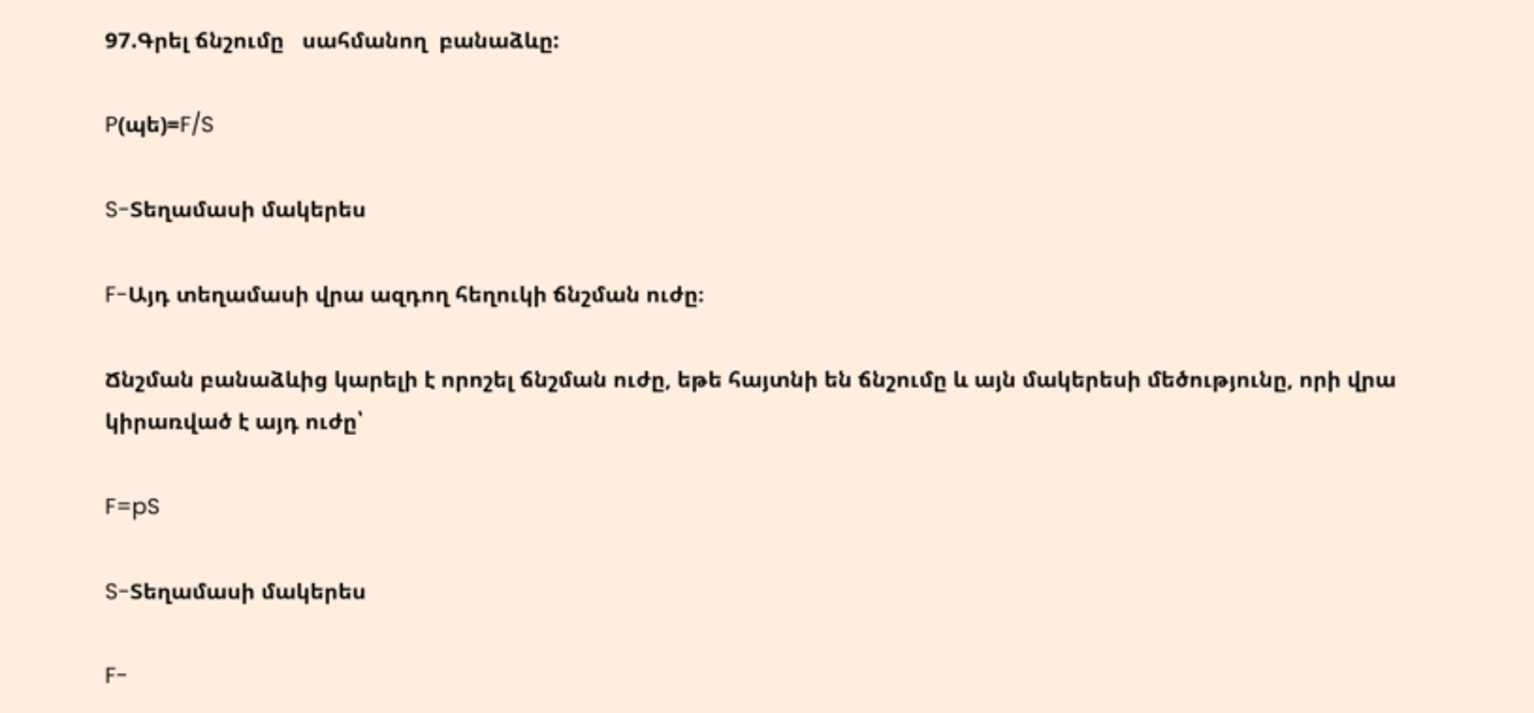97.Գրել ճնշումը   սահմանող  բանաձևը:

P(պե)=F/S

S-Տեղամասի մակերես

F-Այդ տեղամասի վրա ազդող հեղուկի ճնշման ուժը։

Ճնշման բանաձևից կարելի է որոշել ճնշման ուժը, եթե հայտնի են ճնշումը և այն մակերեսի մեծությունը, որի վրա կիրառված է այդ ուժը՝

F=pS

S-Տեղամասի մակերես

F-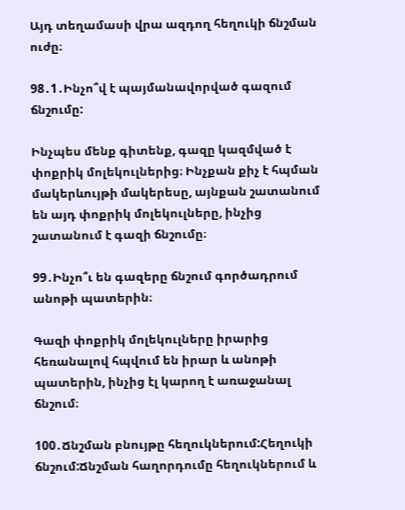Այդ տեղամասի վրա ազդող հեղուկի ճնշման ուժը։

98․1․Ինչո՞վ է պայմանավորված գազում ճնշումը:

Ինչպես մենք գիտենք, գազը կազմված է փոքրիկ մոլեկուլներից։ Ինչքան քիչ է հպման մակերևույթի մակերեսը, այնքան շատանում են այդ փոքրիկ մոլեկուլները, ինչից շատանում է գազի ճնշումը։

99․Ինչո՞ւ են գազերը ճնշում գործադրում անոթի պատերին։

Գազի փոքրիկ մոլեկուլները իրարից հեռանալով հպվում են իրար և անոթի պատերին, ինչից էլ կարող է առաջանալ ճնշում։

100․Ճնշման բնույթը հեղուկներում:Հեղուկի ճնշում:Ճնշման հաղորդումը հեղուկներում և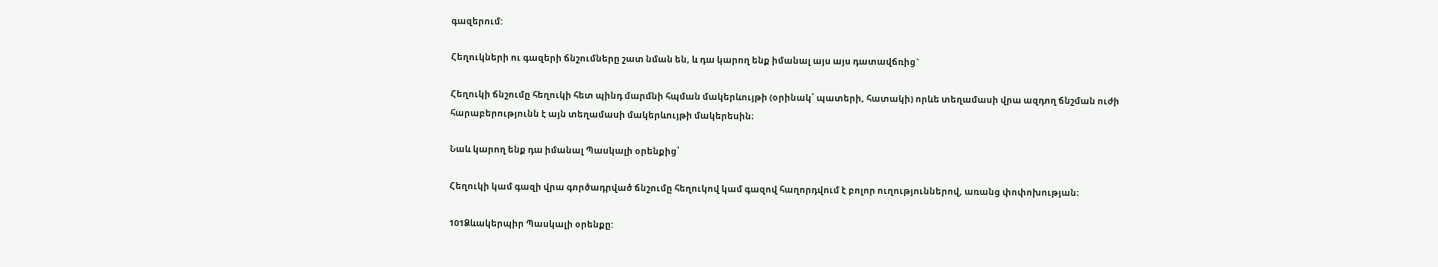գազերում:

Հեղուկների ու գազերի ճնշումները շատ նման են, և դա կարող ենք իմանալ այս այս դատավճռից`

Հեղուկի ճնշումը հեղուկի հետ պինդ մարմնի հպման մակերևույթի (օրինակ՝ պատերի, հատակի) որևե տեղամասի վրա ազդող ճնշման ուժի հարաբերությունն է այն տեղամասի մակերևույթի մակերեսին։

Նաև կարող ենք դա իմանալ Պասկալի օրենքից՝

Հեղուկի կամ գազի վրա գործադրված ճնշումը հեղուկով կամ գազով հաղորդվում է բոլոր ուղություններով, առանց փոփոխության։

101Ձևակերպիր Պասկալի օրենքը: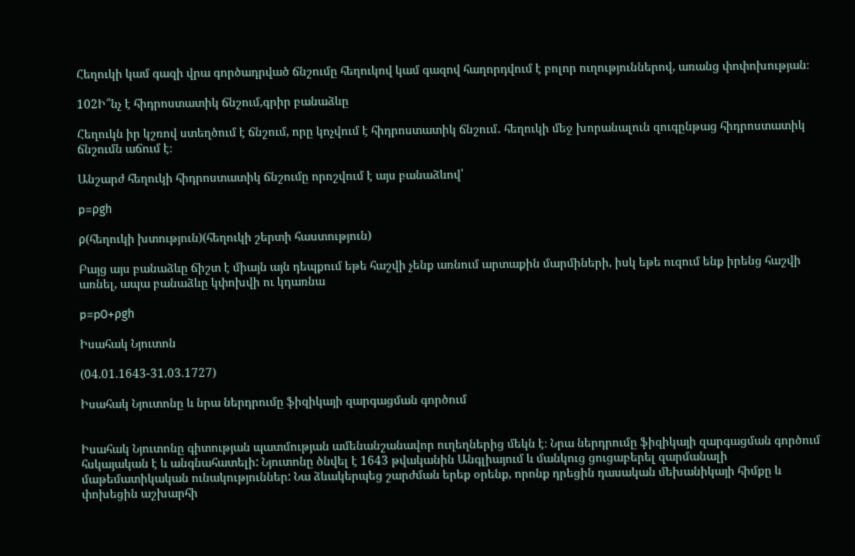Հեղուկի կամ գազի վրա գործադրված ճնշումը հեղուկով կամ գազով հաղորդվում է բոլոր ուղություններով, առանց փոփոխության։

102Ի՞նչ է հիդրոստատիկ ճնշում,գրիր բանաձևը

Հեղուկն իր կշռով ստեղծում է ճնշում, որը կոչվում է հիդրոստատիկ ճնշում․ հեղուկի մեջ խորանալուն զուգընթաց հիդրոստատիկ ճնշումն աճում է։

Անշարժ հեղուկի հիդրոստատիկ ճնշումը որոշվում է այս բանաձևով՝

p=ρgh

ρ(հեղուկի խտություն)(հեղուկի շերտի հաստություն)

Բայց այս բանաձևը ճիշտ է միայն այն դեպքում եթե հաշվի չենք առնում արտաքին մարմիների, իսկ եթե ուզում ենք իրենց հաշվի առնել, ապա բանաձևը կփոխվի ու կդառնա

p=p0+ρgh

Իսահակ Նյուտոն

(04.01.1643-31.03.1727)

Իսահակ Նյուտոնը և նրա ներդրումը ֆիզիկայի զարգացման գործում


Իսահակ Նյուտոնը գիտության պատմության ամենանշանավոր ուղեղներից մեկն է։ Նրա ներդրումը ֆիզիկայի զարգացման գործում հսկայական է և անգնահատելի: Նյուտոնը ծնվել է 1643 թվականին Անգլիայում և մանկուց ցուցաբերել զարմանալի մաթեմատիկական ունակություններ: Նա ձևակերպեց շարժման երեք օրենք, որոնք դրեցին դասական մեխանիկայի հիմքը և փոխեցին աշխարհի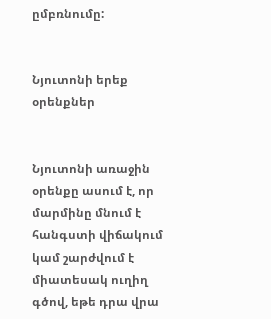ըմբռնումը:


Նյուտոնի երեք օրենքներ


Նյուտոնի առաջին օրենքը ասում է, որ մարմինը մնում է հանգստի վիճակում կամ շարժվում է միատեսակ ուղիղ գծով, եթե դրա վրա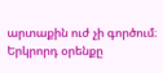արտաքին ուժ չի գործում։ Երկրորդ օրենքը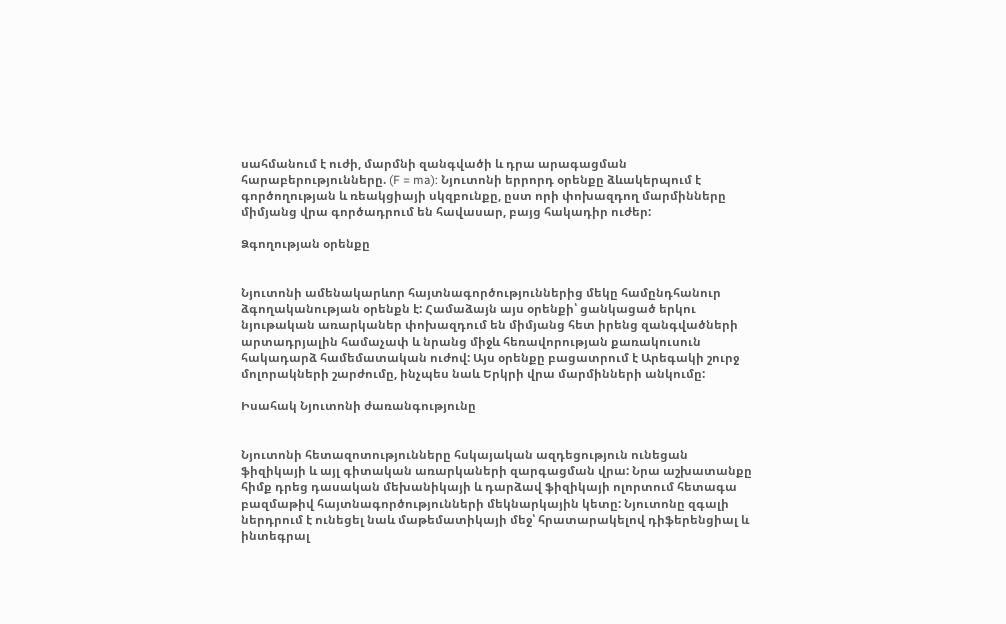սահմանում է ուժի, մարմնի զանգվածի և դրա արագացման հարաբերությունները. (F = ma): Նյուտոնի երրորդ օրենքը ձևակերպում է գործողության և ռեակցիայի սկզբունքը, ըստ որի փոխազդող մարմինները միմյանց վրա գործադրում են հավասար, բայց հակադիր ուժեր:

Ձգողության օրենքը


Նյուտոնի ամենակարևոր հայտնագործություններից մեկը համընդհանուր ձգողականության օրենքն է: Համաձայն այս օրենքի՝ ցանկացած երկու նյութական առարկաներ փոխազդում են միմյանց հետ իրենց զանգվածների արտադրյալին համաչափ և նրանց միջև հեռավորության քառակուսուն հակադարձ համեմատական ուժով: Այս օրենքը բացատրում է Արեգակի շուրջ մոլորակների շարժումը, ինչպես նաև Երկրի վրա մարմինների անկումը:

Իսահակ Նյուտոնի ժառանգությունը


Նյուտոնի հետազոտությունները հսկայական ազդեցություն ունեցան ֆիզիկայի և այլ գիտական առարկաների զարգացման վրա: Նրա աշխատանքը հիմք դրեց դասական մեխանիկայի և դարձավ ֆիզիկայի ոլորտում հետագա բազմաթիվ հայտնագործությունների մեկնարկային կետը: Նյուտոնը զգալի ներդրում է ունեցել նաև մաթեմատիկայի մեջ՝ հրատարակելով դիֆերենցիալ և ինտեգրալ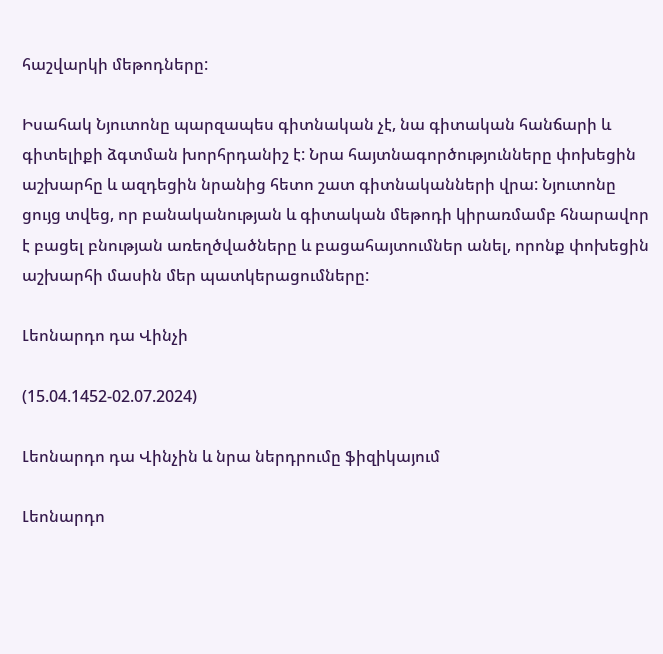հաշվարկի մեթոդները:

Իսահակ Նյուտոնը պարզապես գիտնական չէ, նա գիտական հանճարի և գիտելիքի ձգտման խորհրդանիշ է: Նրա հայտնագործությունները փոխեցին աշխարհը և ազդեցին նրանից հետո շատ գիտնականների վրա: Նյուտոնը ցույց տվեց, որ բանականության և գիտական մեթոդի կիրառմամբ հնարավոր է բացել բնության առեղծվածները և բացահայտումներ անել, որոնք փոխեցին աշխարհի մասին մեր պատկերացումները:

Լեոնարդո դա Վինչի

(15.04.1452-02.07.2024)

Լեոնարդո դա Վինչին և նրա ներդրումը ֆիզիկայում

Լեոնարդո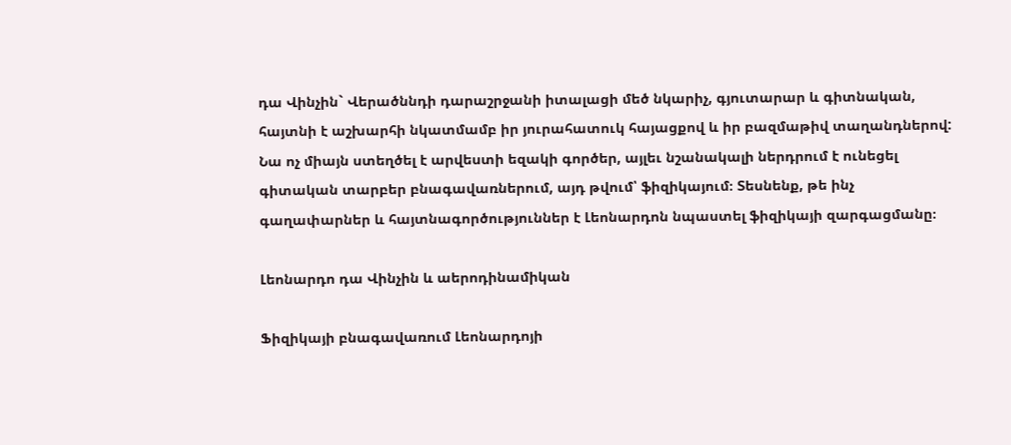դա Վինչին` Վերածննդի դարաշրջանի իտալացի մեծ նկարիչ, գյուտարար և գիտնական, հայտնի է աշխարհի նկատմամբ իր յուրահատուկ հայացքով և իր բազմաթիվ տաղանդներով: Նա ոչ միայն ստեղծել է արվեստի եզակի գործեր, այլեւ նշանակալի ներդրում է ունեցել գիտական տարբեր բնագավառներում, այդ թվում՝ ֆիզիկայում։ Տեսնենք, թե ինչ գաղափարներ և հայտնագործություններ է Լեոնարդոն նպաստել ֆիզիկայի զարգացմանը։

Լեոնարդո դա Վինչին և աերոդինամիկան

Ֆիզիկայի բնագավառում Լեոնարդոյի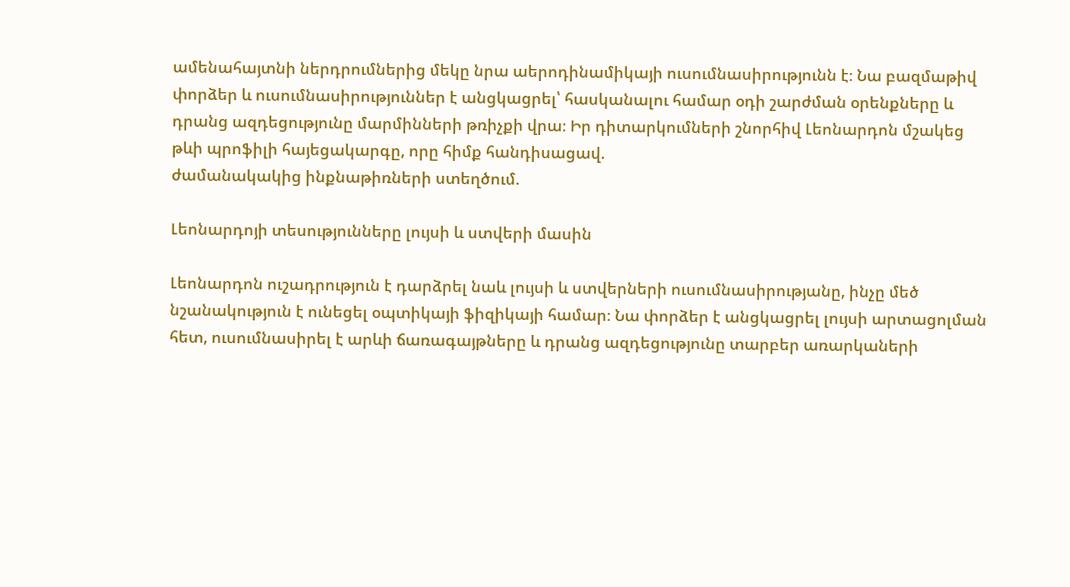ամենահայտնի ներդրումներից մեկը նրա աերոդինամիկայի ուսումնասիրությունն է։ Նա բազմաթիվ փորձեր և ուսումնասիրություններ է անցկացրել՝ հասկանալու համար օդի շարժման օրենքները և դրանց ազդեցությունը մարմինների թռիչքի վրա։ Իր դիտարկումների շնորհիվ Լեոնարդոն մշակեց թևի պրոֆիլի հայեցակարգը, որը հիմք հանդիսացավ.
ժամանակակից ինքնաթիռների ստեղծում.

Լեոնարդոյի տեսությունները լույսի և ստվերի մասին

Լեոնարդոն ուշադրություն է դարձրել նաև լույսի և ստվերների ուսումնասիրությանը, ինչը մեծ նշանակություն է ունեցել օպտիկայի ֆիզիկայի համար։ Նա փորձեր է անցկացրել լույսի արտացոլման հետ, ուսումնասիրել է արևի ճառագայթները և դրանց ազդեցությունը տարբեր առարկաների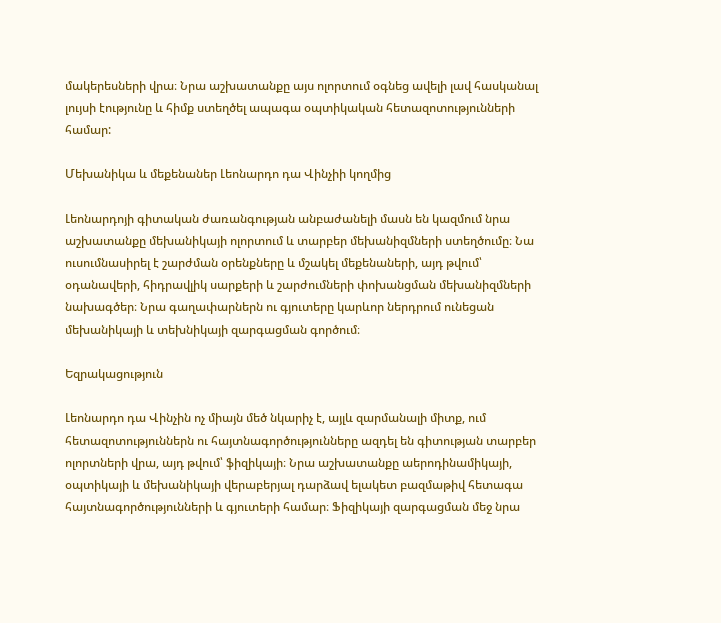մակերեսների վրա։ Նրա աշխատանքը այս ոլորտում օգնեց ավելի լավ հասկանալ լույսի էությունը և հիմք ստեղծել ապագա օպտիկական հետազոտությունների համար:

Մեխանիկա և մեքենաներ Լեոնարդո դա Վինչիի կողմից

Լեոնարդոյի գիտական ժառանգության անբաժանելի մասն են կազմում նրա աշխատանքը մեխանիկայի ոլորտում և տարբեր մեխանիզմների ստեղծումը։ Նա ուսումնասիրել է շարժման օրենքները և մշակել մեքենաների, այդ թվում՝ օդանավերի, հիդրավլիկ սարքերի և շարժումների փոխանցման մեխանիզմների նախագծեր։ Նրա գաղափարներն ու գյուտերը կարևոր ներդրում ունեցան մեխանիկայի և տեխնիկայի զարգացման գործում։

Եզրակացություն

Լեոնարդո դա Վինչին ոչ միայն մեծ նկարիչ է, այլև զարմանալի միտք, ում հետազոտություններն ու հայտնագործությունները ազդել են գիտության տարբեր ոլորտների վրա, այդ թվում՝ ֆիզիկայի։ Նրա աշխատանքը աերոդինամիկայի, օպտիկայի և մեխանիկայի վերաբերյալ դարձավ ելակետ բազմաթիվ հետագա հայտնագործությունների և գյուտերի համար։ Ֆիզիկայի զարգացման մեջ նրա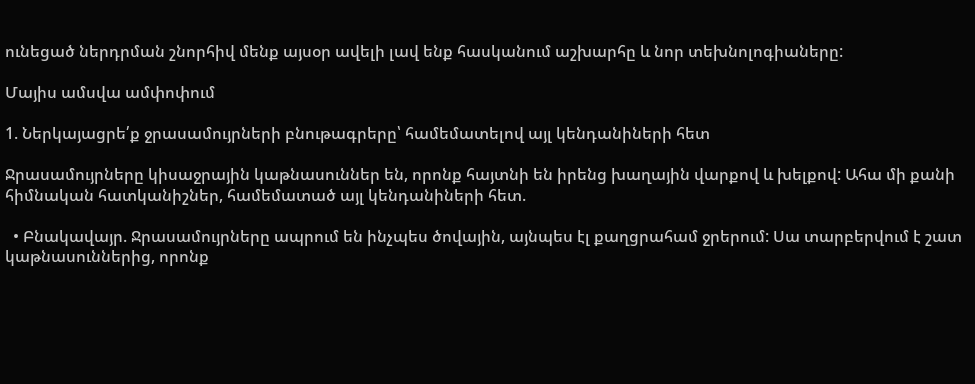ունեցած ներդրման շնորհիվ մենք այսօր ավելի լավ ենք հասկանում աշխարհը և նոր տեխնոլոգիաները:

Մայիս ամսվա ամփոփում

1. Ներկայացրե՛ք ջրասամույրների բնութագրերը՝ համեմատելով այլ կենդանիների հետ

Ջրասամույրները կիսաջրային կաթնասուններ են, որոնք հայտնի են իրենց խաղային վարքով և խելքով: Ահա մի քանի հիմնական հատկանիշներ, համեմատած այլ կենդանիների հետ.

  • Բնակավայր. Ջրասամույրները ապրում են ինչպես ծովային, այնպես էլ քաղցրահամ ջրերում: Սա տարբերվում է շատ կաթնասուններից, որոնք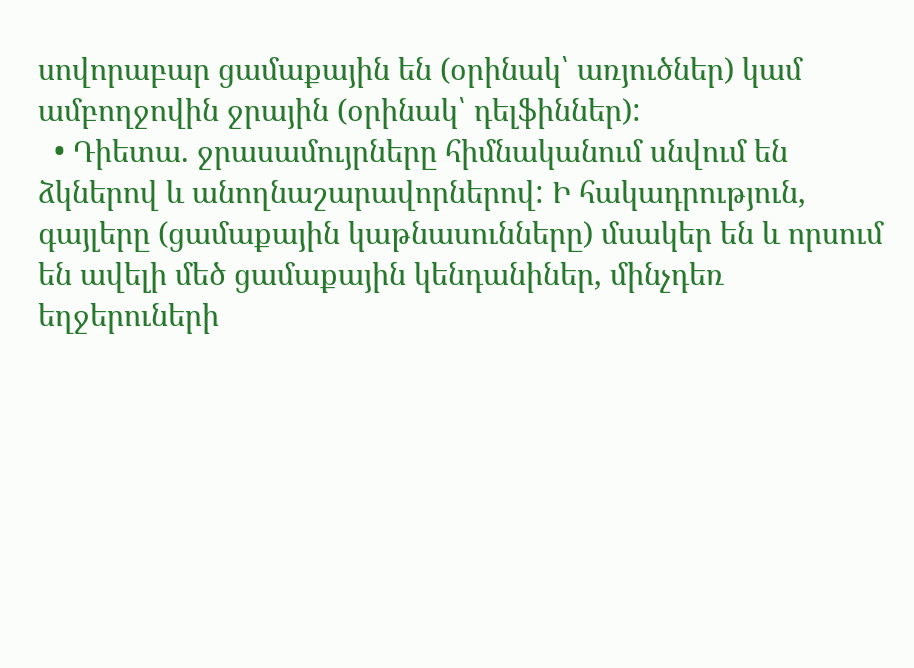սովորաբար ցամաքային են (օրինակ՝ առյուծներ) կամ ամբողջովին ջրային (օրինակ՝ դելֆիններ):
  • Դիետա. ջրասամույրները հիմնականում սնվում են ձկներով և անողնաշարավորներով: Ի հակադրություն, գայլերը (ցամաքային կաթնասունները) մսակեր են և որսում են ավելի մեծ ցամաքային կենդանիներ, մինչդեռ եղջերուների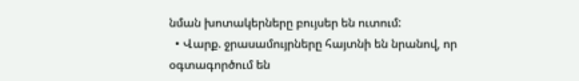նման խոտակերները բույսեր են ուտում:
  • Վարք. ջրասամույրները հայտնի են նրանով, որ օգտագործում են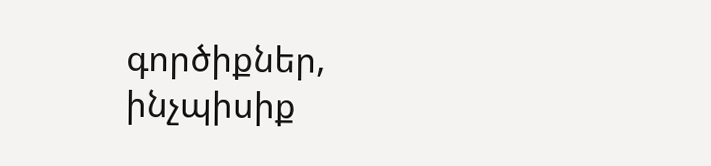գործիքներ, ինչպիսիք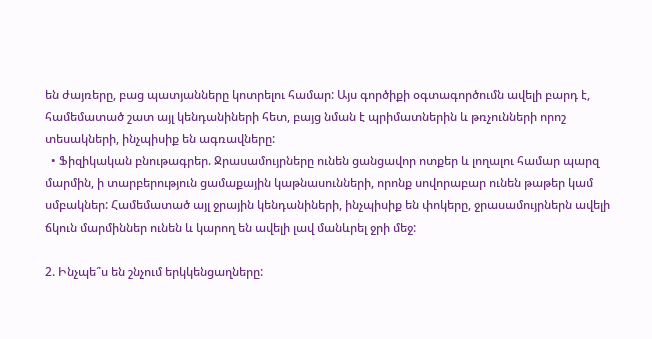են ժայռերը, բաց պատյանները կոտրելու համար: Այս գործիքի օգտագործումն ավելի բարդ է, համեմատած շատ այլ կենդանիների հետ, բայց նման է պրիմատներին և թռչունների որոշ տեսակների, ինչպիսիք են ագռավները:
  • Ֆիզիկական բնութագրեր. Ջրասամույրները ունեն ցանցավոր ոտքեր և լողալու համար պարզ մարմին, ի տարբերություն ցամաքային կաթնասունների, որոնք սովորաբար ունեն թաթեր կամ սմբակներ: Համեմատած այլ ջրային կենդանիների, ինչպիսիք են փոկերը, ջրասամույրներն ավելի ճկուն մարմիններ ունեն և կարող են ավելի լավ մանևրել ջրի մեջ:

2. Ինչպե՞ս են շնչում երկկենցաղները: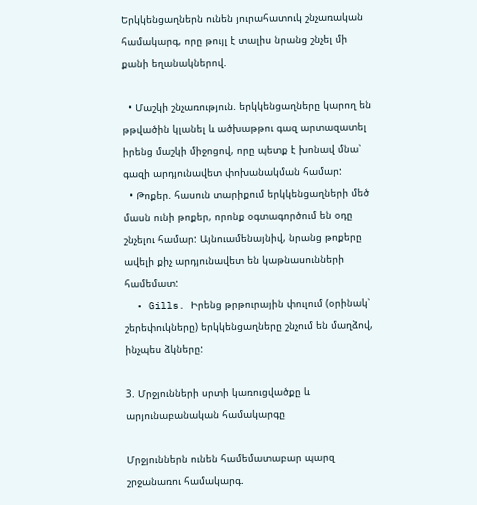Երկկենցաղներն ունեն յուրահատուկ շնչառական համակարգ, որը թույլ է տալիս նրանց շնչել մի քանի եղանակներով.

  • Մաշկի շնչառություն. երկկենցաղները կարող են թթվածին կլանել և ածխաթթու գազ արտազատել իրենց մաշկի միջոցով, որը պետք է խոնավ մնա՝ գազի արդյունավետ փոխանակման համար:
  • Թոքեր. հասուն տարիքում երկկենցաղների մեծ մասն ունի թոքեր, որոնք օգտագործում են օդը շնչելու համար: Այնուամենայնիվ, նրանց թոքերը ավելի քիչ արդյունավետ են կաթնասունների համեմատ:
  • Gills. Իրենց թրթուրային փուլում (օրինակ՝ շերեփուկները) երկկենցաղները շնչում են մաղձով, ինչպես ձկները:

3. Մրջյունների սրտի կառուցվածքը և արյունաբանական համակարգը

Մրջյուններն ունեն համեմատաբար պարզ շրջանառու համակարգ.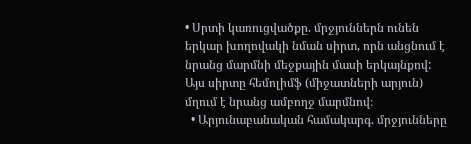• Սրտի կառուցվածքը. մրջյուններն ունեն երկար խողովակի նման սիրտ, որն անցնում է նրանց մարմնի մեջքային մասի երկայնքով: Այս սիրտը հեմոլիմֆ (միջատների արյուն) մղում է նրանց ամբողջ մարմնով։
  • Արյունաբանական համակարգ. մրջյունները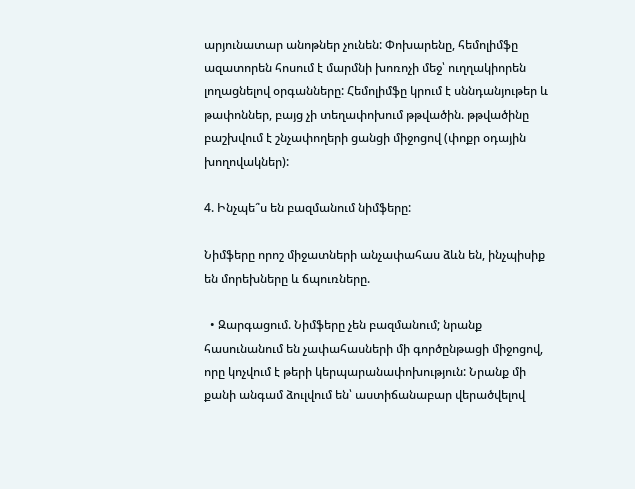արյունատար անոթներ չունեն: Փոխարենը, հեմոլիմֆը ազատորեն հոսում է մարմնի խոռոչի մեջ՝ ուղղակիորեն լողացնելով օրգանները: Հեմոլիմֆը կրում է սննդանյութեր և թափոններ, բայց չի տեղափոխում թթվածին. թթվածինը բաշխվում է շնչափողերի ցանցի միջոցով (փոքր օդային խողովակներ):

4. Ինչպե՞ս են բազմանում նիմֆերը:

Նիմֆերը որոշ միջատների անչափահաս ձևն են, ինչպիսիք են մորեխները և ճպուռները.

  • Զարգացում. Նիմֆերը չեն բազմանում; նրանք հասունանում են չափահասների մի գործընթացի միջոցով, որը կոչվում է թերի կերպարանափոխություն: Նրանք մի քանի անգամ ձուլվում են՝ աստիճանաբար վերածվելով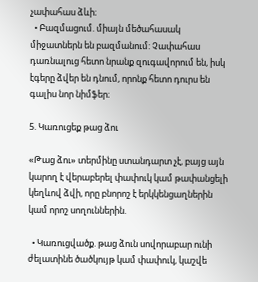չափահաս ձևի։
  • Բազմացում. միայն մեծահասակ միջատներն են բազմանում: Չափահաս դառնալուց հետո նրանք զուգավորում են, իսկ էգերը ձվեր են դնում, որոնք հետո դուրս են գալիս նոր նիմֆեր։

5. Կառուցեք թաց ձու

«Թաց ձու» տերմինը ստանդարտ չէ, բայց այն կարող է վերաբերել փափուկ կամ թափանցելի կեղևով ձվի, որը բնորոշ է երկկենցաղներին կամ որոշ սողուններին.

  • Կառուցվածք. թաց ձուն սովորաբար ունի ժելատինե ծածկույթ կամ փափուկ, կաշվե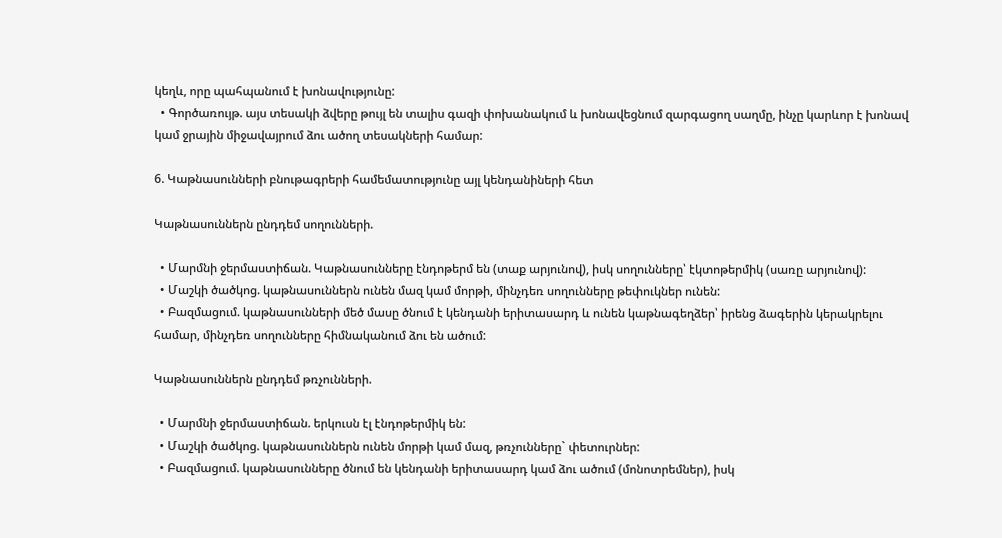կեղև, որը պահպանում է խոնավությունը:
  • Գործառույթ. այս տեսակի ձվերը թույլ են տալիս գազի փոխանակում և խոնավեցնում զարգացող սաղմը, ինչը կարևոր է խոնավ կամ ջրային միջավայրում ձու ածող տեսակների համար:

6. Կաթնասունների բնութագրերի համեմատությունը այլ կենդանիների հետ

Կաթնասուններն ընդդեմ սողունների.

  • Մարմնի ջերմաստիճան. Կաթնասունները էնդոթերմ են (տաք արյունով), իսկ սողունները՝ էկտոթերմիկ (սառը արյունով):
  • Մաշկի ծածկոց. կաթնասուններն ունեն մազ կամ մորթի, մինչդեռ սողունները թեփուկներ ունեն:
  • Բազմացում. կաթնասունների մեծ մասը ծնում է կենդանի երիտասարդ և ունեն կաթնագեղձեր՝ իրենց ձագերին կերակրելու համար, մինչդեռ սողունները հիմնականում ձու են ածում:

Կաթնասուններն ընդդեմ թռչունների.

  • Մարմնի ջերմաստիճան. երկուսն էլ էնդոթերմիկ են:
  • Մաշկի ծածկոց. կաթնասուններն ունեն մորթի կամ մազ, թռչունները` փետուրներ:
  • Բազմացում. կաթնասունները ծնում են կենդանի երիտասարդ կամ ձու ածում (մոնոտրեմներ), իսկ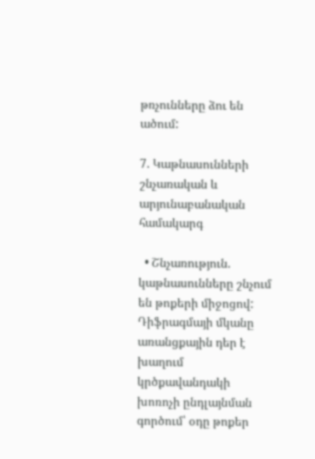թռչունները ձու են ածում:

7. Կաթնասունների շնչառական և արյունաբանական համակարգ

  • Շնչառություն. կաթնասունները շնչում են թոքերի միջոցով: Դիֆրագմայի մկանը առանցքային դեր է խաղում կրծքավանդակի խոռոչի ընդլայնման գործում՝ օդը թոքեր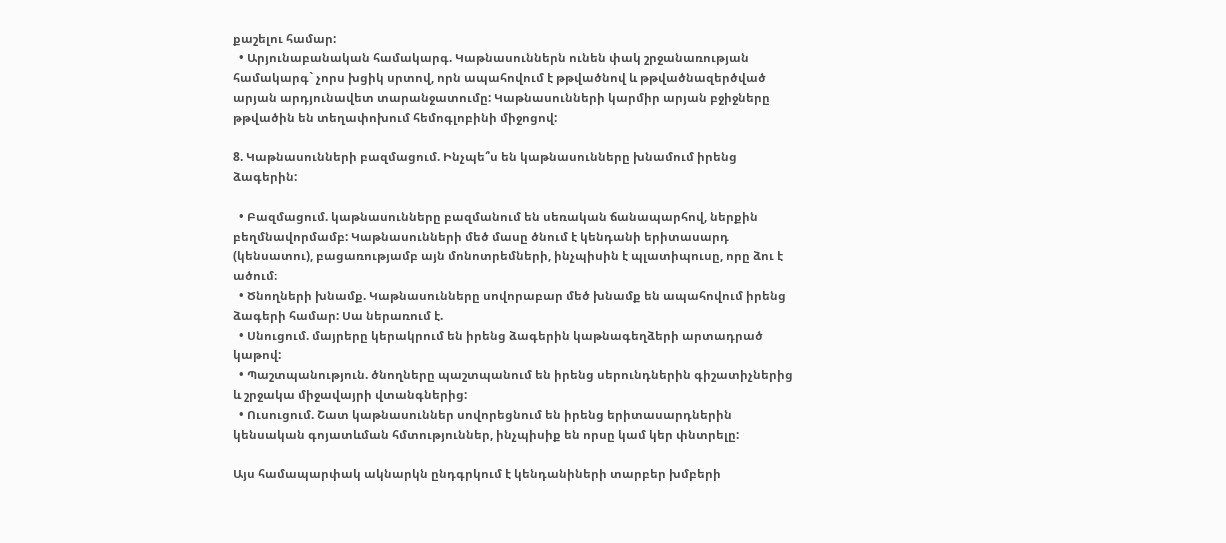քաշելու համար:
  • Արյունաբանական համակարգ. Կաթնասուններն ունեն փակ շրջանառության համակարգ` չորս խցիկ սրտով, որն ապահովում է թթվածնով և թթվածնազերծված արյան արդյունավետ տարանջատումը: Կաթնասունների կարմիր արյան բջիջները թթվածին են տեղափոխում հեմոգլոբինի միջոցով:

8. Կաթնասունների բազմացում. Ինչպե՞ս են կաթնասունները խնամում իրենց ձագերին:

  • Բազմացում. կաթնասունները բազմանում են սեռական ճանապարհով, ներքին բեղմնավորմամբ: Կաթնասունների մեծ մասը ծնում է կենդանի երիտասարդ (կենսատու), բացառությամբ այն մոնոտրեմների, ինչպիսին է պլատիպուսը, որը ձու է ածում։
  • Ծնողների խնամք. Կաթնասունները սովորաբար մեծ խնամք են ապահովում իրենց ձագերի համար: Սա ներառում է.
  • Սնուցում. մայրերը կերակրում են իրենց ձագերին կաթնագեղձերի արտադրած կաթով:
  • Պաշտպանություն. ծնողները պաշտպանում են իրենց սերունդներին գիշատիչներից և շրջակա միջավայրի վտանգներից:
  • Ուսուցում. Շատ կաթնասուններ սովորեցնում են իրենց երիտասարդներին կենսական գոյատևման հմտություններ, ինչպիսիք են որսը կամ կեր փնտրելը:

Այս համապարփակ ակնարկն ընդգրկում է կենդանիների տարբեր խմբերի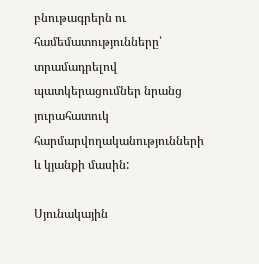բնութագրերն ու համեմատությունները՝ տրամադրելով պատկերացումներ նրանց յուրահատուկ հարմարվողականությունների և կյանքի մասին:

Սյունակային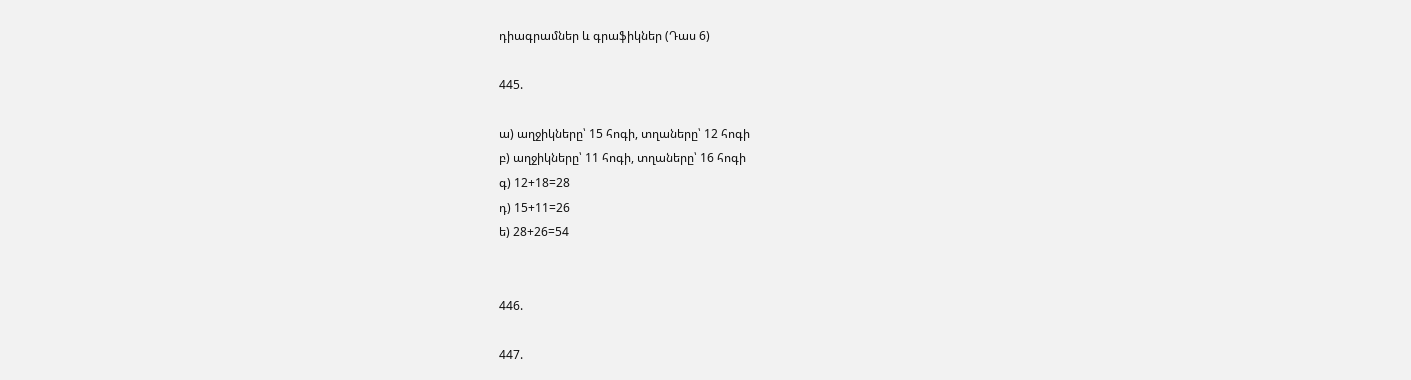դիագրամներ և գրաֆիկներ (Դաս 6)

445.

ա) աղջիկները՝ 15 հոգի, տղաները՝ 12 հոգի
բ) աղջիկները՝ 11 հոգի, տղաները՝ 16 հոգի
գ) 12+18=28
դ) 15+11=26
ե) 28+26=54


446.

447.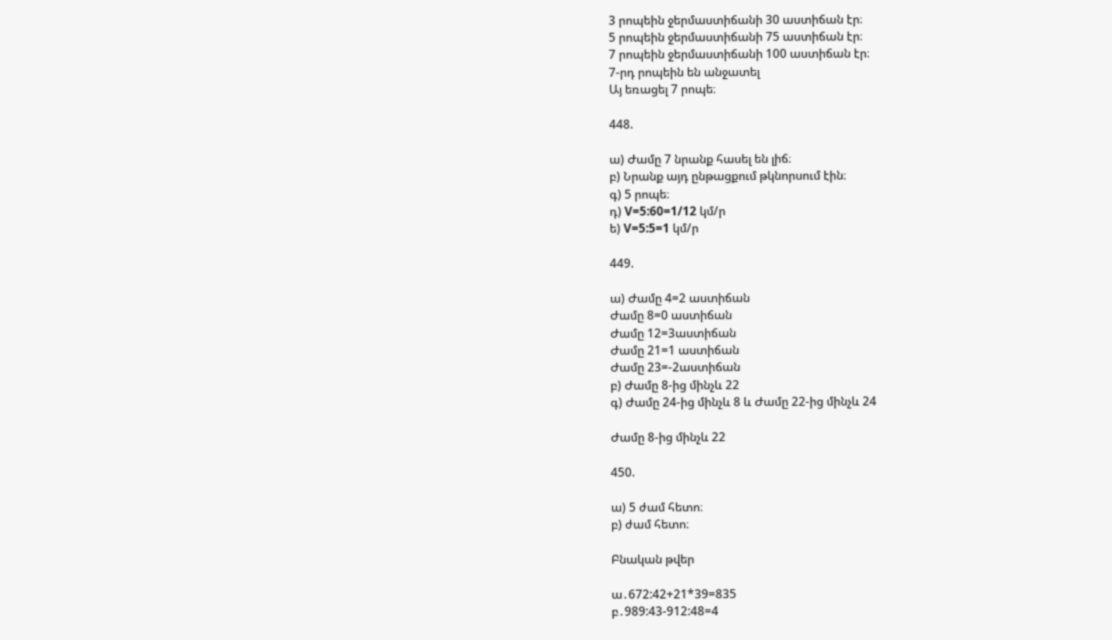3 րոպեին ջերմաստիճանի 30 աստիճան էր։
5 րոպեին ջերմաստիճանի 75 աստիճան էր։
7 րոպեին ջերմաստիճանի 100 աստիճան էր։
7-րդ րոպեին են անջատել
Այ եռացել 7 րոպե։

448.

ա) Ժամը 7 նրանք հասել են լիճ։
բ) Նրանք այդ ընթացքում թկնորսում էին։
գ) 5 րոպե։
դ) V=5:60=1/12 կմ/ր
ե) V=5:5=1 կմ/ր

449.

ա) Ժամը 4=2 աստիճան
Ժամը 8=0 աստիճան
Ժամը 12=3աստիճան
Ժամը 21=1 աստիճան
Ժամը 23=-2աստիճան
բ) Ժամը 8-ից մինչև 22
գ) Ժամը 24-ից մինչև 8 և Ժամը 22-ից մինչև 24

Ժամը 8-ից մինչև 22

450.

ա) 5 ժամ հետո։
բ) ժամ հետո։

Բնական թվեր

ա․672:42+21*39=835
բ․989:43-912:48=4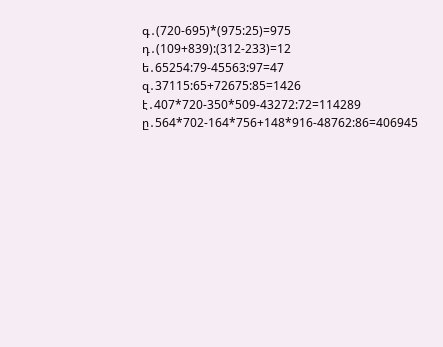գ․(720-695)*(975:25)=975
դ․(109+839):(312-233)=12
ե․65254:79-45563:97=47
զ․37115:65+72675:85=1426
է․407*720-350*509-43272:72=114289
ը․564*702-164*756+148*916-48762:86=406945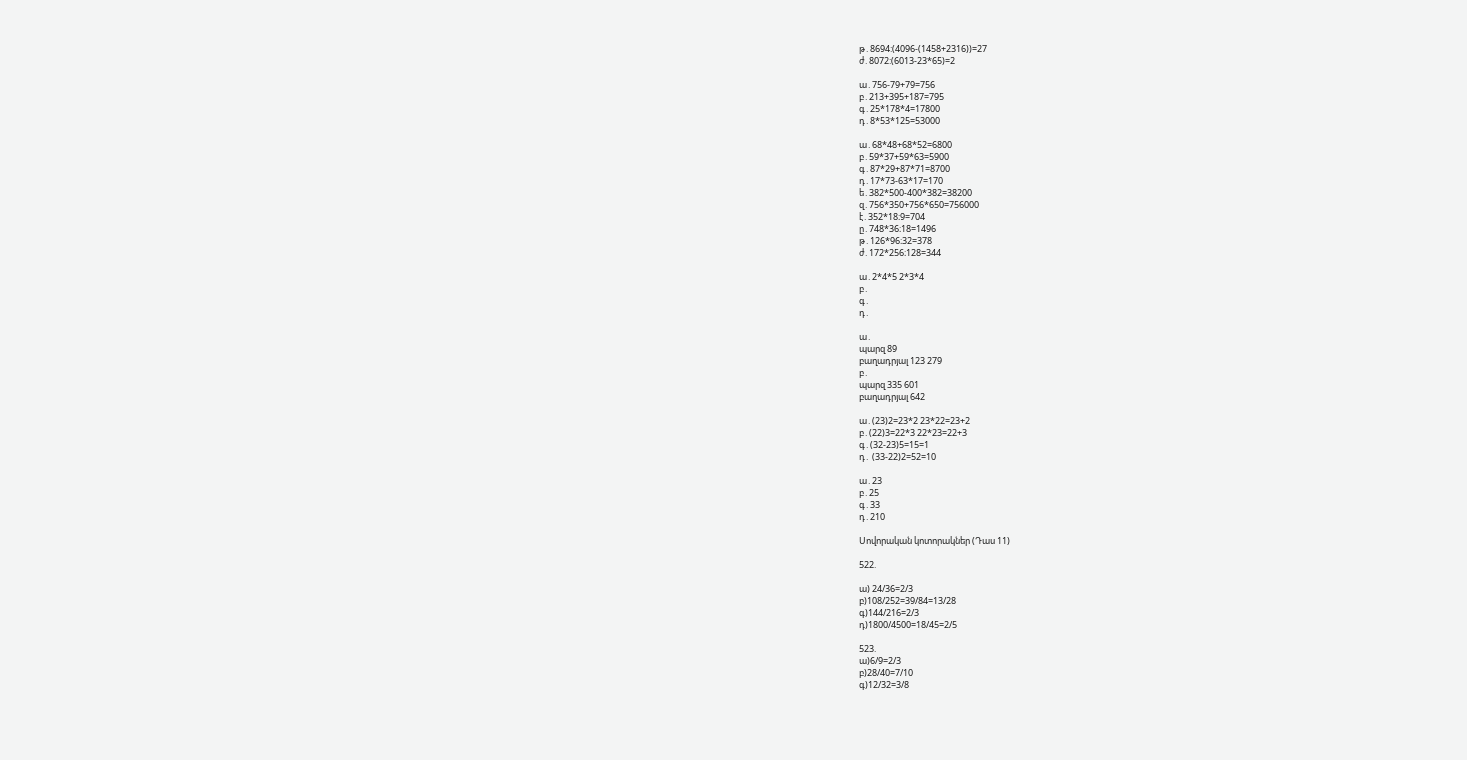թ․8694:(4096-(1458+2316))=27
ժ․8072:(6013-23*65)=2

ա․756-79+79=756
բ․213+395+187=795
գ․25*178*4=17800
դ․8*53*125=53000

ա․68*48+68*52=6800
բ․59*37+59*63=5900
գ․87*29+87*71=8700
դ․17*73-63*17=170
ե․382*500-400*382=38200
զ․756*350+756*650=756000
է․352*18։9=704
ը․748*36։18=1496
թ․126*96։32=378
ժ․172*256։128=344

ա․2*4*5 2*3*4
բ․
գ․
դ․

ա․
պարզ 89
բաղադրյալ 123 279
բ․
պարզ 335 601
բաղադրյալ 642

ա․(23)2=23*2 23*22=23+2
բ․(22)3=22*3 22*23=22+3
գ․(32-23)5=15=1
դ․ (33-22)2=52=10

ա․23
բ․25
գ․33
դ․210

Սովորական կոտորակներ (Դաս 11)

522.

ա) 24/36=2/3
բ)108/252=39/84=13/28
գ)144/216=2/3
դ)1800/4500=18/45=2/5

523.
ա)6/9=2/3
բ)28/40=7/10
գ)12/32=3/8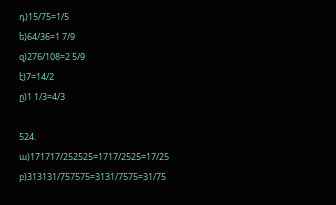դ)15/75=1/5
ե)64/36=1 7/9
զ)276/108=2 5/9
է)7=14/2
ը)1 1/3=4/3

524.
ա)171717/252525=1717/2525=17/25
բ)313131/757575=3131/7575=31/75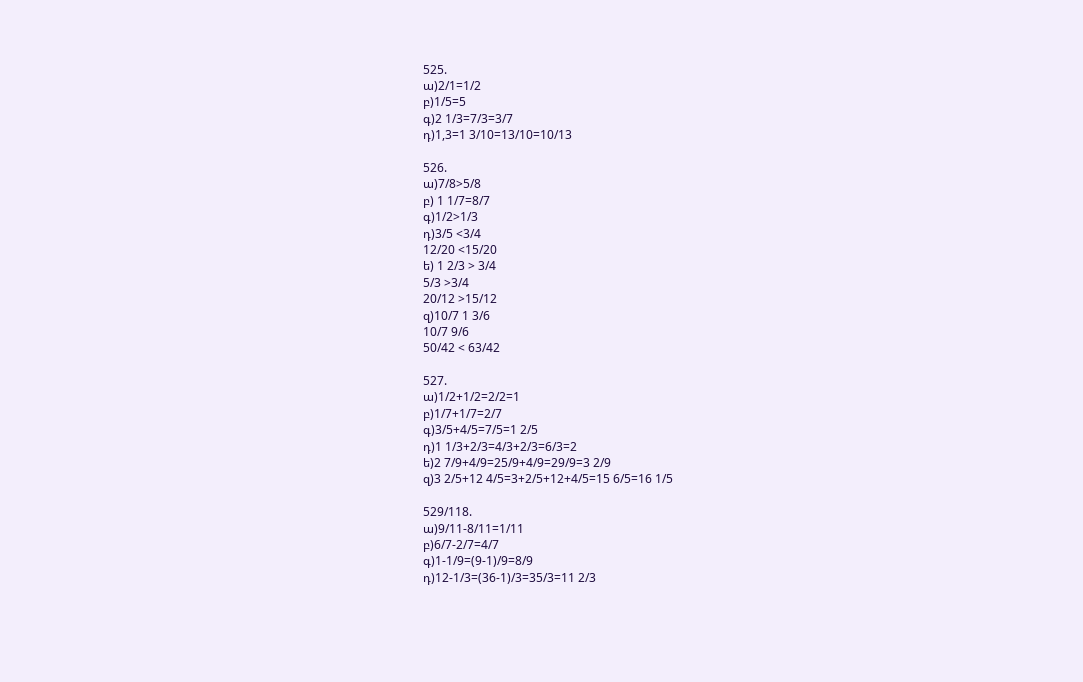525.
ա)2/1=1/2
բ)1/5=5
գ)2 1/3=7/3=3/7
դ)1,3=1 3/10=13/10=10/13

526.
ա)7/8>5/8
բ) 1 1/7=8/7
գ)1/2>1/3
դ)3/5 <3/4
12/20 <15/20
ե) 1 2/3 > 3/4
5/3 >3/4
20/12 >15/12
զ)10/7 1 3/6
10/7 9/6
50/42 < 63/42

527.
ա)1/2+1/2=2/2=1
բ)1/7+1/7=2/7
գ)3/5+4/5=7/5=1 2/5
դ)1 1/3+2/3=4/3+2/3=6/3=2
ե)2 7/9+4/9=25/9+4/9=29/9=3 2/9
զ)3 2/5+12 4/5=3+2/5+12+4/5=15 6/5=16 1/5

529/118.
ա)9/11-8/11=1/11
բ)6/7-2/7=4/7
գ)1-1/9=(9-1)/9=8/9
դ)12-1/3=(36-1)/3=35/3=11 2/3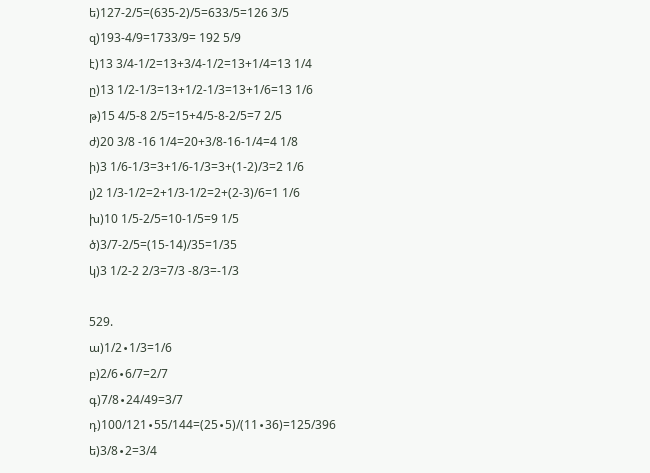ե)127-2/5=(635-2)/5=633/5=126 3/5
զ)193-4/9=1733/9= 192 5/9
է)13 3/4-1/2=13+3/4-1/2=13+1/4=13 1/4
ը)13 1/2-1/3=13+1/2-1/3=13+1/6=13 1/6
թ)15 4/5-8 2/5=15+4/5-8-2/5=7 2/5
ժ)20 3/8 -16 1/4=20+3/8-16-1/4=4 1/8
ի)3 1/6-1/3=3+1/6-1/3=3+(1-2)/3=2 1/6
լ)2 1/3-1/2=2+1/3-1/2=2+(2-3)/6=1 1/6
խ)10 1/5-2/5=10-1/5=9 1/5
ծ)3/7-2/5=(15-14)/35=1/35
կ)3 1/2-2 2/3=7/3 -8/3=-1/3

529.
ա)1/2∙1/3=1/6
բ)2/6∙6/7=2/7
գ)7/8∙24/49=3/7
դ)100/121∙55/144=(25∙5)/(11∙36)=125/396
ե)3/8∙2=3/4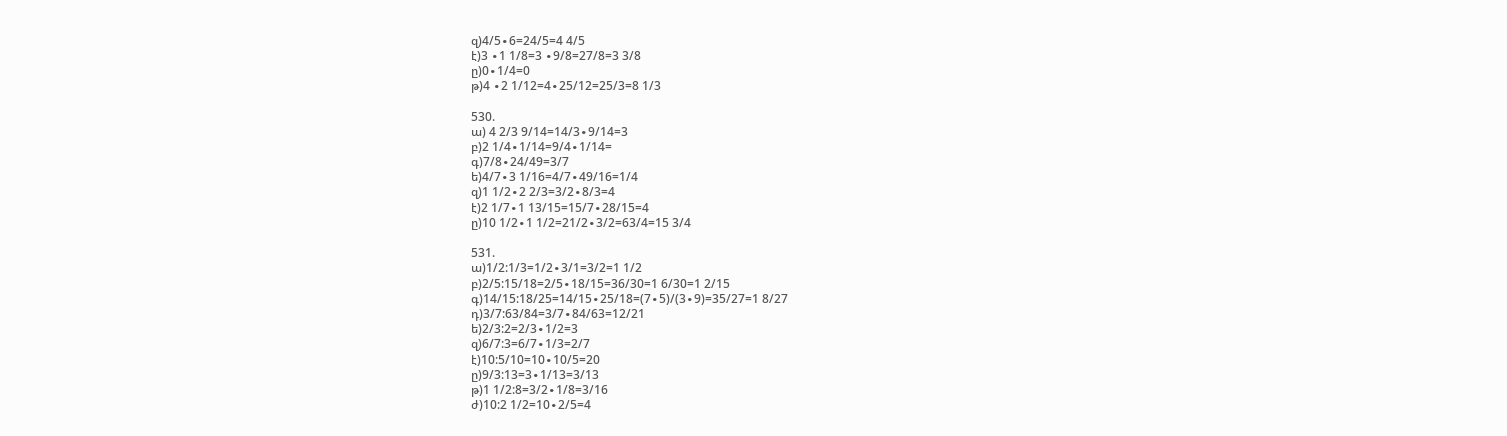զ)4/5∙6=24/5=4 4/5
է)3 ∙1 1/8=3 ∙9/8=27/8=3 3/8
ը)0∙1/4=0
թ)4 ∙2 1/12=4∙25/12=25/3=8 1/3

530.
ա) 4 2/3 9/14=14/3∙9/14=3
բ)2 1/4∙1/14=9/4∙1/14=
գ)7/8∙24/49=3/7
ե)4/7∙3 1/16=4/7∙49/16=1/4
զ)1 1/2∙2 2/3=3/2∙8/3=4
է)2 1/7∙1 13/15=15/7∙28/15=4
ը)10 1/2∙1 1/2=21/2∙3/2=63/4=15 3/4

531.
ա)1/2:1/3=1/2∙3/1=3/2=1 1/2
բ)2/5:15/18=2/5∙18/15=36/30=1 6/30=1 2/15
գ)14/15:18/25=14/15∙25/18=(7∙5)/(3∙9)=35/27=1 8/27
դ)3/7:63/84=3/7∙84/63=12/21
ե)2/3:2=2/3∙1/2=3
զ)6/7:3=6/7∙1/3=2/7
է)10:5/10=10∙10/5=20
ը)9/3:13=3∙1/13=3/13
թ)1 1/2:8=3/2∙1/8=3/16
ժ)10:2 1/2=10∙2/5=4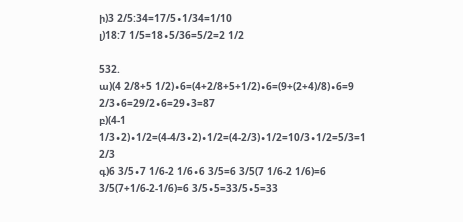ի)3 2/5:34=17/5∙1/34=1/10
լ)18:7 1/5=18∙5/36=5/2=2 1/2

532.
ա)(4 2/8+5 1/2)∙6=(4+2/8+5+1/2)∙6=(9+(2+4)/8)∙6=9 2/3∙6=29/2∙6=29∙3=87
բ)(4-1 1/3∙2)∙1/2=(4-4/3∙2)∙1/2=(4-2/3)∙1/2=10/3∙1/2=5/3=1 2/3
գ)6 3/5∙7 1/6-2 1/6∙6 3/5=6 3/5(7 1/6-2 1/6)=6 3/5(7+1/6-2-1/6)=6 3/5∙5=33/5∙5=33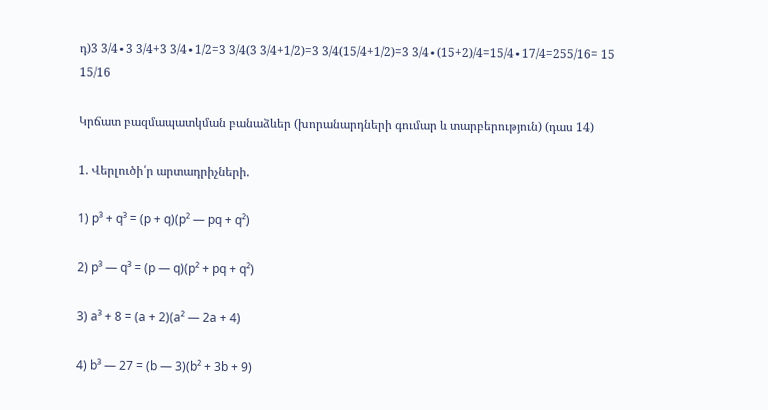դ)3 3/4∙3 3/4+3 3/4∙1/2=3 3/4(3 3/4+1/2)=3 3/4(15/4+1/2)=3 3/4∙(15+2)/4=15/4∙17/4=255/16= 15 15/16

Կրճատ բազմապատկման բանաձևեր (խորանարդների գումար և տարբերություն) (դաս 14)

1. Վերլուծի՛ր արտադրիչների.

1) p³ + q³ = (p + q)(p² — pq + q²)

2) p³ — q³ = (p — q)(p² + pq + q²)

3) a³ + 8 = (a + 2)(a² — 2a + 4)

4) b³ — 27 = (b — 3)(b² + 3b + 9)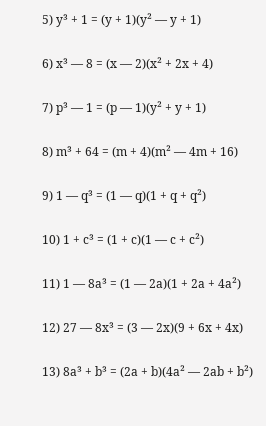5) y³ + 1 = (y + 1)(y² — y + 1)

6) x³ — 8 = (x — 2)(x² + 2x + 4)

7) p³ — 1 = (p — 1)(y² + y + 1)

8) m³ + 64 = (m + 4)(m² — 4m + 16)

9) 1 — q³ = (1 — q)(1 + q + q²)

10) 1 + c³ = (1 + c)(1 — c + c²)

11) 1 — 8a³ = (1 — 2a)(1 + 2a + 4a²)

12) 27 — 8x³ = (3 — 2x)(9 + 6x + 4x)

13) 8a³ + b³ = (2a + b)(4a² — 2ab + b²)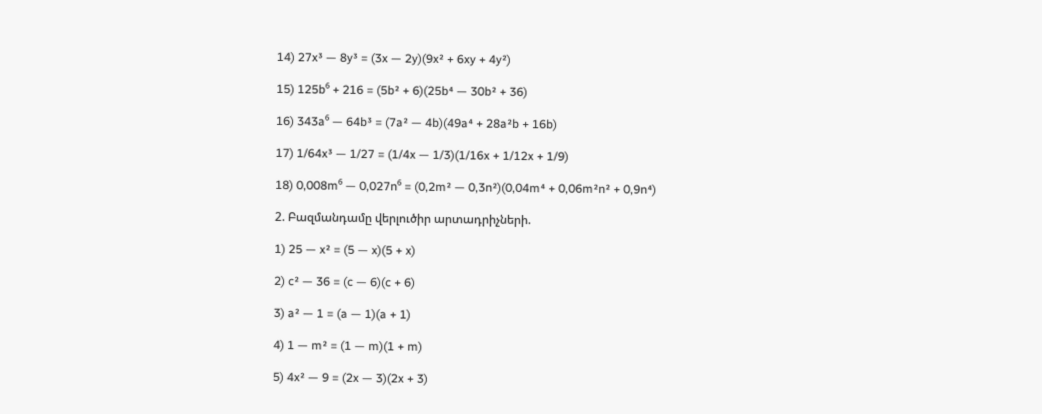14) 27x³ — 8y³ = (3x — 2y)(9x² + 6xy + 4y²)

15) 125b⁶ + 216 = (5b² + 6)(25b⁴ — 30b² + 36)

16) 343a⁶ — 64b³ = (7a² — 4b)(49a⁴ + 28a²b + 16b)

17) 1/64x³ — 1/27 = (1/4x — 1/3)(1/16x + 1/12x + 1/9)

18) 0,008m⁶ — 0,027n⁶ = (0,2m² — 0,3n²)(0,04m⁴ + 0,06m²n² + 0,9n⁴)

2. Բազմանդամը վերլուծիր արտադրիչների.

1) 25 — x² = (5 — x)(5 + x)

2) c² — 36 = (c — 6)(c + 6)

3) a² — 1 = (a — 1)(a + 1)

4) 1 — m² = (1 — m)(1 + m)

5) 4x² — 9 = (2x — 3)(2x + 3)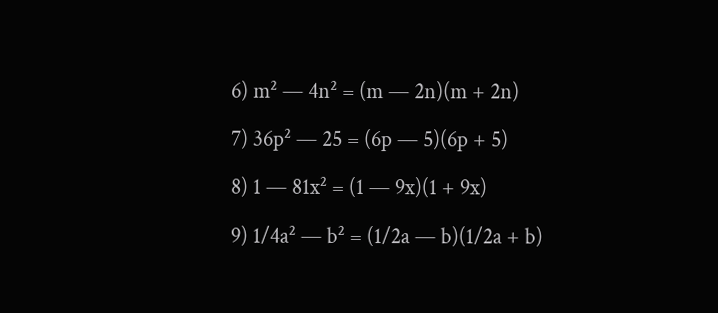6) m² — 4n² = (m — 2n)(m + 2n)

7) 36p² — 25 = (6p — 5)(6p + 5)

8) 1 — 81x² = (1 — 9x)(1 + 9x)

9) 1/4a² — b² = (1/2a — b)(1/2a + b)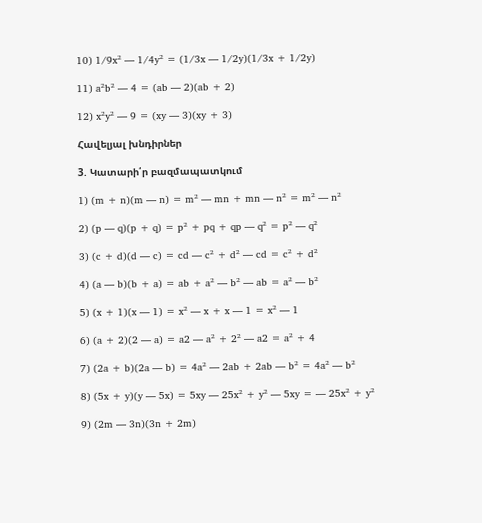10) 1/9x² — 1/4y² = (1/3x — 1/2y)(1/3x + 1/2y)

11) a²b² — 4 = (ab — 2)(ab + 2)

12) x²y² — 9 = (xy — 3)(xy + 3)

Հավելյալ խնդիրներ

3. Կատարի՛ր բազմապատկում

1) (m + n)(m — n) = m² — mn + mn — n² = m² — n²

2) (p — q)(p + q) = p² + pq + qp — q² = p² — q²

3) (c + d)(d — c) = cd — c² + d² — cd = c² + d²

4) (a — b)(b + a) = ab + a² — b² — ab = a² — b²

5) (x + 1)(x — 1) = x² — x + x — 1 = x² — 1

6) (a + 2)(2 — a) = a2 — a² + 2² — a2 = a² + 4

7) (2a + b)(2a — b) = 4a² — 2ab + 2ab — b² = 4a² — b²

8) (5x + y)(y — 5x) = 5xy — 25x² + y² — 5xy = — 25x² + y²

9) (2m — 3n)(3n + 2m)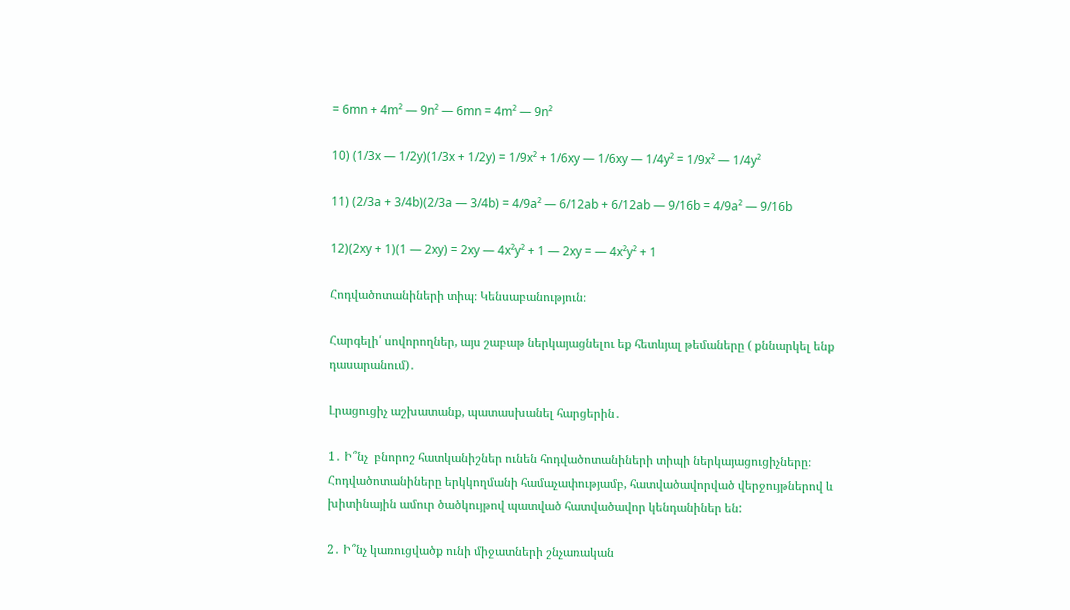= 6mn + 4m² — 9n² — 6mn = 4m² — 9n²

10) (1/3x — 1/2y)(1/3x + 1/2y) = 1/9x² + 1/6xy — 1/6xy — 1/4y² = 1/9x² — 1/4y²

11) (2/3a + 3/4b)(2/3a — 3/4b) = 4/9a² — 6/12ab + 6/12ab — 9/16b = 4/9a² — 9/16b

12)(2xy + 1)(1 — 2xy) = 2xy — 4x²y² + 1 — 2xy = — 4x²y² + 1

Հոդվածոտանիների տիպ։ Կենսաբանություն։

Հարգելի՛ սովորողներ, այս շաբաթ ներկայացնելու եք հետևյալ թեմաները ( քննարկել ենք դասարանում)․

Լրացուցիչ աշխատանք, պատասխանել հարցերին․

1․ Ի՞նչ  բնորոշ հատկանիշներ ունեն հոդվածոտանիների տիպի ներկայացուցիչները։ Հոդվածոտանիները երկկողմանի համաչափությամբ, հատվածավորված վերջույթներով և խիտինային ամուր ծածկույթով պատված հատվածավոր կենդանիներ են:

2․ Ի՞նչ կառուցվածք ունի միջատների շնչառական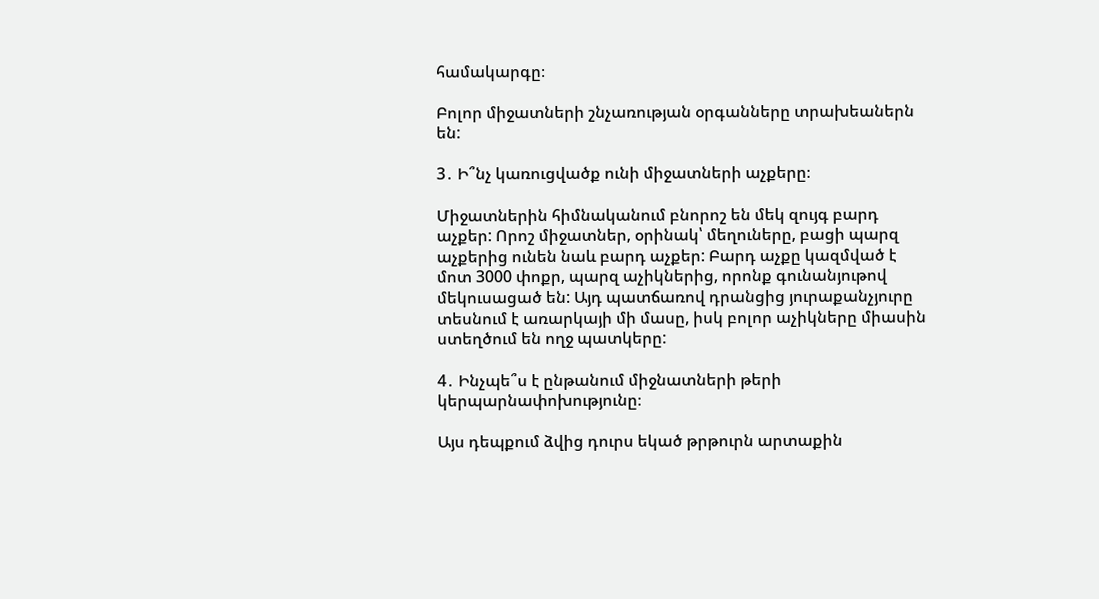համակարգը։

Բոլոր միջատների շնչառության օրգանները տրախեաներն են:

3․ Ի՞նչ կառուցվածք ունի միջատների աչքերը։

Միջատներին հիմնականում բնորոշ են մեկ զույգ բարդ աչքեր: Որոշ միջատներ, օրինակ՝ մեղուները, բացի պարզ աչքերից ունեն նաև բարդ աչքեր: Բարդ աչքը կազմված է մոտ 3000 փոքր, պարզ աչիկներից, որոնք գունանյութով մեկուսացած են: Այդ պատճառով դրանցից յուրաքանչյուրը տեսնում է առարկայի մի մասը, իսկ բոլոր աչիկները միասին ստեղծում են ողջ պատկերը:

4․ Ինչպե՞ս է ընթանում միջնատների թերի կերպարնափոխությունը։

Այս դեպքում ձվից դուրս եկած թրթուրն արտաքին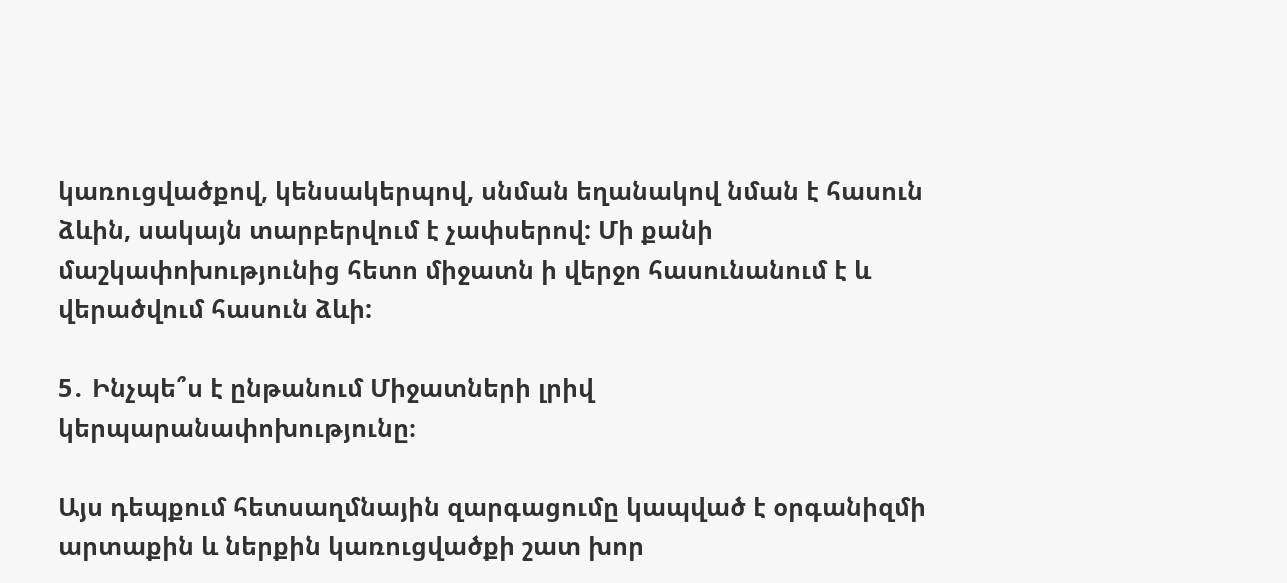կառուցվածքով, կենսակերպով, սնման եղանակով նման է հասուն ձևին, սակայն տարբերվում է չափսերով: Մի քանի մաշկափոխությունից հետո միջատն ի վերջո հասունանում է և վերածվում հասուն ձևի:

5․ Ինչպե՞ս է ընթանում Միջատների լրիվ կերպարանափոխությունը։

Այս դեպքում հետսաղմնային զարգացումը կապված է օրգանիզմի արտաքին և ներքին կառուցվածքի շատ խոր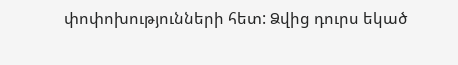փոփոխությունների հետ: Ձվից դուրս եկած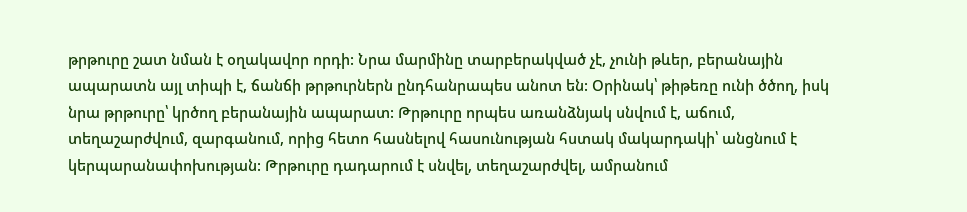թրթուրը շատ նման է օղակավոր որդի: Նրա մարմինը տարբերակված չէ, չունի թևեր, բերանային ապարատն այլ տիպի է, ճանճի թրթուրներն ընդհանրապես անոտ են: Օրինակ՝ թիթեռը ունի ծծող, իսկ նրա թրթուրը՝ կրծող բերանային ապարատ: Թրթուրը որպես առանձնյակ սնվում է, աճում, տեղաշարժվում, զարգանում, որից հետո հասնելով հասունության հստակ մակարդակի՝ անցնում է կերպարանափոխության: Թրթուրը դադարում է սնվել, տեղաշարժվել, ամրանում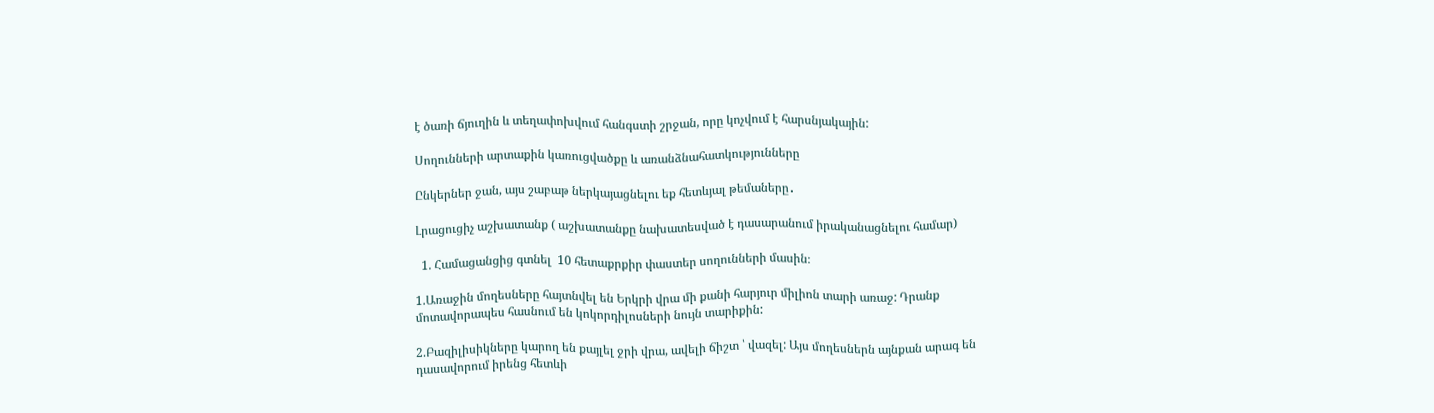է ծառի ճյուղին և տեղափոխվում հանգստի շրջան, որը կոչվում է հարսնյակային:

Սողունների արտաքին կառուցվածքը և առանձնահատկությունները

Ընկերներ ջան, այս շաբաթ ներկայացնելու եք հետևյալ թեմաները․

Լրացուցիչ աշխատանք ( աշխատանքը նախատեսված է դասարանում իրականացնելու համար)

  1. Համացանցից գտնել  10 հետաքրքիր փաստեր սողունների մասին։

1.Առաջին մողեսները հայտնվել են Երկրի վրա մի քանի հարյուր միլիոն տարի առաջ: Դրանք մոտավորապես հասնում են կոկորդիլոսների նույն տարիքին:

2.Բազիլիսիկները կարող են քայլել ջրի վրա, ավելի ճիշտ ՝ վազել: Այս մողեսներն այնքան արագ են դասավորում իրենց հետևի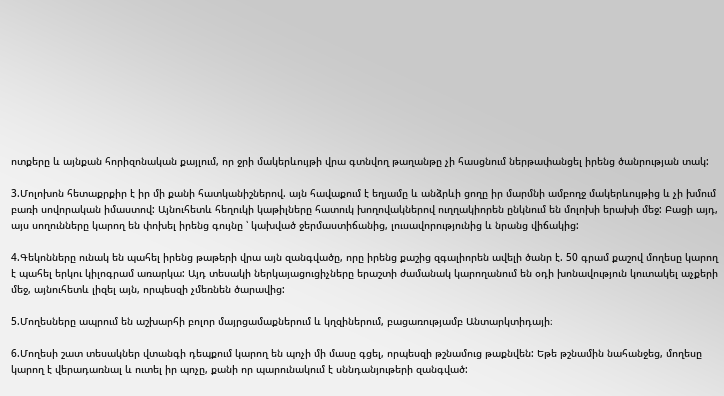ոտքերը և այնքան հորիզոնական քայլում, որ ջրի մակերևույթի վրա գտնվող թաղանթը չի հասցնում ներթափանցել իրենց ծանրության տակ:

3.Մոլոխոն հետաքրքիր է իր մի քանի հատկանիշներով. այն հավաքում է եղյամը և անձրևի ցողը իր մարմնի ամբողջ մակերևույթից և չի խմում բառի սովորական իմաստով: Այնուհետև հեղուկի կաթիլները հատուկ խողովակներով ուղղակիորեն ընկնում են մոլոխի երախի մեջ: Բացի այդ, այս սողունները կարող են փոխել իրենց գույնը ՝ կախված ջերմաստիճանից, լուսավորությունից և նրանց վիճակից:

4.Գեկոնները ունակ են պահել իրենց թաթերի վրա այն զանգվածը, որը իրենց քաշից զգալիորեն ավելի ծանր է. 50 գրամ քաշով մողեսը կարող է պահել երկու կիլոգրամ առարկա: Այդ տեսակի ներկայացուցիչները երաշտի ժամանակ կարողանում են օդի խոնավություն կուտակել աչքերի մեջ, այնուհետև լիզել այն, որպեսզի չմեռնեն ծարավից:

5.Մողեսները ապրում են աշխարհի բոլոր մայրցամաքներում և կղզիներում, բացառությամբ Անտարկտիդայի։

6.Մողեսի շատ տեսակներ վտանգի դեպքում կարող են պոչի մի մասը գցել, որպեսզի թշնամուց թաքնվեն: Եթե թշնամին նահանջեց, մողեսը կարող է վերադառնալ և ուտել իր պոչը, քանի որ պարունակում է սննդանյութերի զանգված: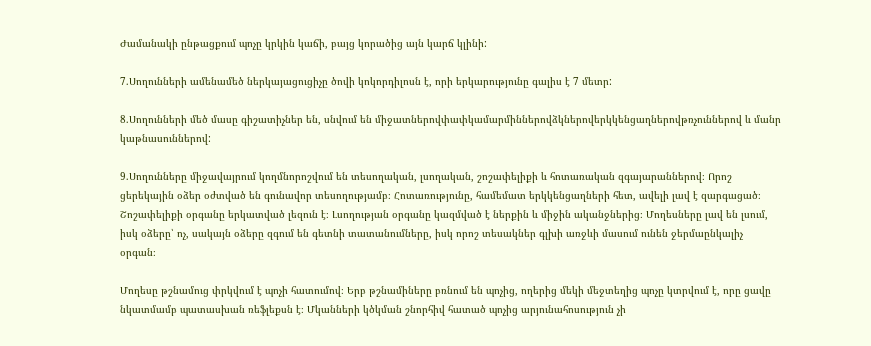Ժամանակի ընթացքում պոչը կրկին կաճի, բայց կորածից այն կարճ կլինի:

7.Սողունների ամենամեծ ներկայացուցիչը ծովի կոկորդիլոսն է, որի երկարությունը գալիս է 7 մետր:

8.Սողունների մեծ մասը գիշատիչներ են, սնվում են միջատներովփափկամարմիններովձկներովերկկենցաղներովթռչուններով և մանր կաթնասուններով:

9.Սողունները միջավայրում կողմնորոշվում են տեսողական, լսողական, շոշափելիքի և հոտառական զգայարաններով։ Որոշ ցերեկային օձեր օժտված են գունավոր տեսողությամբ։ Հոտառությունը, համեմատ երկկենցաղների հետ, ավելի լավ է զարգացած։ Շոշափելիքի օրգանը երկատված լեզուն է։ Լսողության օրգանը կազմված է ներքին և միջին ականջներից։ Մողեսները լավ են լսում, իսկ օձերը՝ ոչ, սակայն օձերը զգում են գետնի տատանումները, իսկ որոշ տեսակներ գլխի առջևի մասում ունեն ջերմաընկալիչ օրգան։

Մողեսը թշնամուց փրկվում է պոչի հատումով։ Երբ թշնամիները բռնում են պոչից, ողերից մեկի մեջտեղից պոչը կտրվում է, որը ցավը նկատմամբ պատասխան ռեֆլեքսն է։ Մկանների կծկման շնորհիվ հատած պոչից արյունահոսություն չի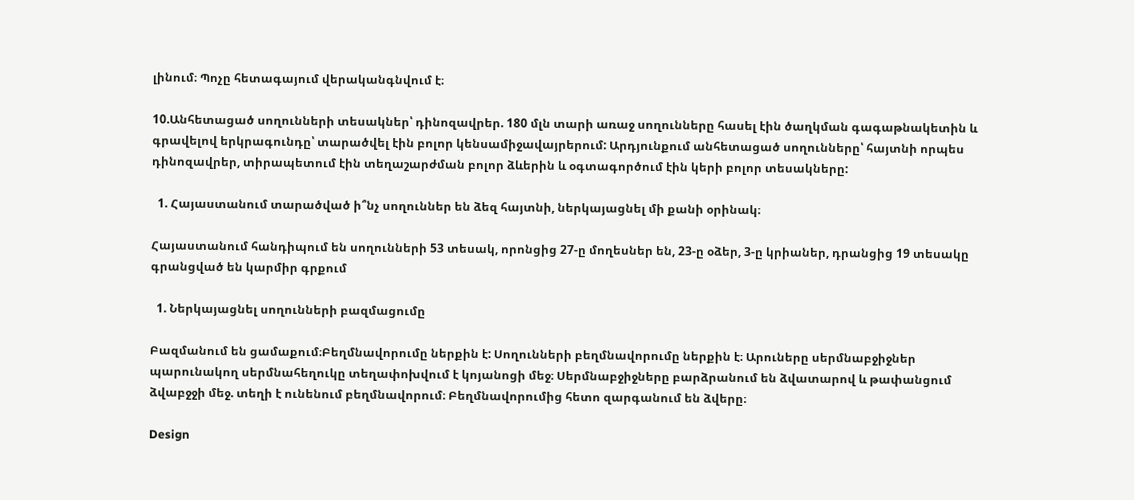լինում։ Պոչը հետագայում վերականգնվում է։

10.Անհետացած սողունների տեսակներ՝ դինոզավրեր. 180 մլն տարի առաջ սողունները հասել էին ծաղկման գագաթնակետին և գրավելով երկրագունդը՝ տարածվել էին բոլոր կենսամիջավայրերում: Արդյունքում անհետացած սողունները՝ հայտնի որպես դինոզավրեր, տիրապետում էին տեղաշարժման բոլոր ձևերին և օգտագործում էին կերի բոլոր տեսակները:

  1. Հայաստանում տարածված ի՞նչ սողուններ են ձեզ հայտնի, ներկայացնել մի քանի օրինակ։

Հայաստանում հանդիպում են սողունների 53 տեսակ, որոնցից 27-ը մողեսներ են, 23-ը օձեր, 3-ը կրիաներ, դրանցից 19 տեսակը գրանցված են կարմիր գրքում

  1. Ներկայացնել սողունների բազմացումը

Բազմանում են ցամաքում։Բեղմնավորումը ներքին է: Սողունների բեղմնավորումը ներքին է։ Արուները սերմնաբջիջներ պարունակող սերմնահեղուկը տեղափոխվում է կոյանոցի մեջ։ Սերմնաբջիջները բարձրանում են ձվատարով և թափանցում ձվաբջջի մեջ. տեղի է ունենում բեղմնավորում։ Բեղմնավորումից հետո զարգանում են ձվերը։

Design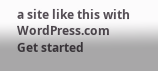a site like this with WordPress.com
Get started